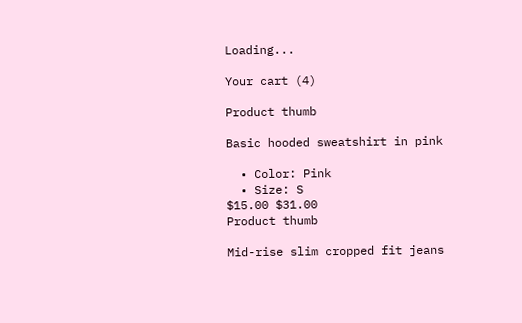Loading...

Your cart (4)

Product thumb

Basic hooded sweatshirt in pink

  • Color: Pink
  • Size: S
$15.00 $31.00
Product thumb

Mid-rise slim cropped fit jeans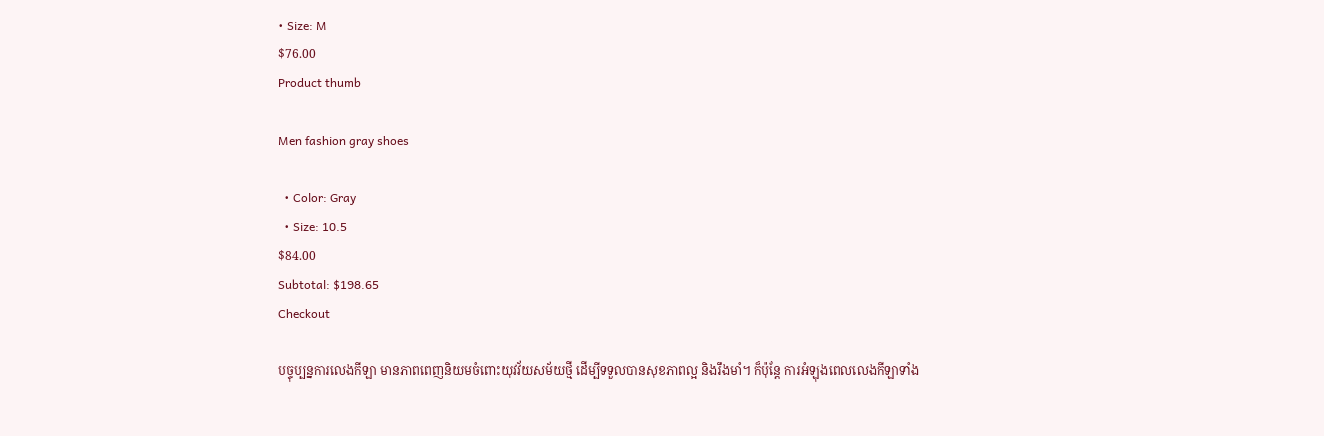• Size: M
$76.00
Product thumb

Men fashion gray shoes

  • Color: Gray
  • Size: 10.5
$84.00
Subtotal: $198.65
Checkout

បច្ទុប្បន្នការលេងកីឡា មានភាពពេញនិយមចំពោះយុវវ័យសម័យថ្មី ដើម្បីទទួលបានសុខភាពល្អ និងរឹងមាំ។ ក៏ប៉ុន្តែ ការអំឡុងពេលលេងកីឡាទាំង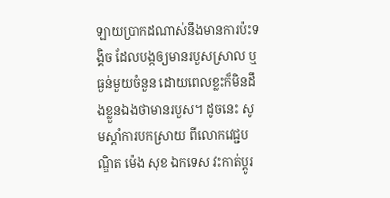ឡាយប្រាកដណាស់នឹងមានការប៉ះទង្គិច ដែលបង្កឲ្យមានរបួសស្រាល ឬធ្ងន់មួយចំនួន ដោយពេលខ្លះក៏មិនដឹងខ្លួនឯងថាមានរបួស។ ដូចនេះ សូមស្តាំការបកស្រាយ ពីលោកវេជ្ជបណ្ឌិត ម៉េង សុខ ឯកទេស វះកាត់ប្តូរ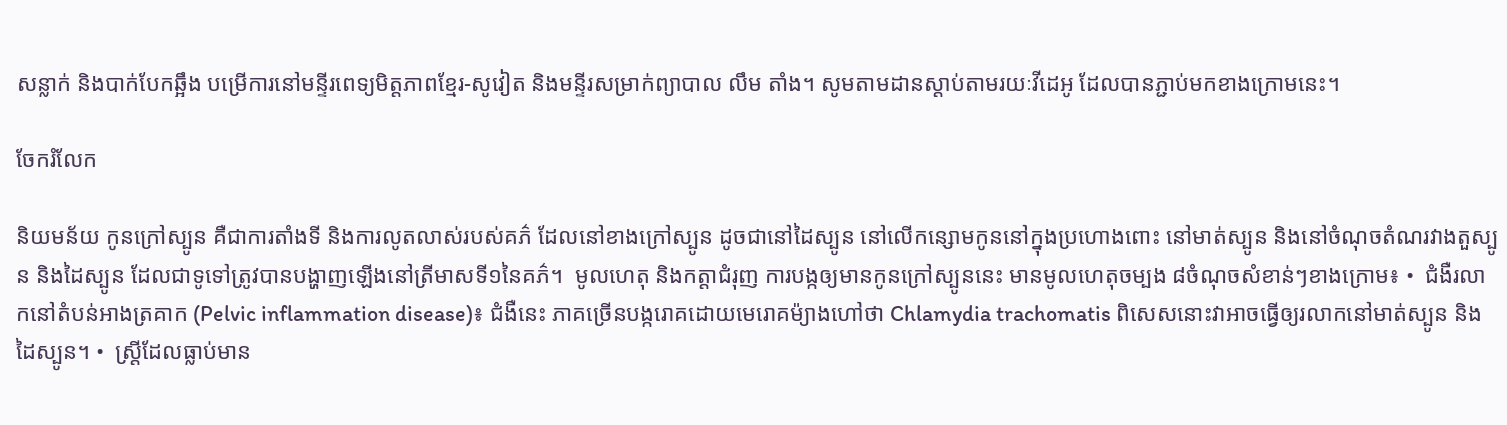សន្លាក់ និងបាក់បែកឆ្អឹង បម្រើការនៅមន្ទីរពេទ្យមិត្តភាពខ្មែរ-សូវៀត និងមន្ទីរសម្រាក់ព្យាបាល លឹម តាំង។ សូមតាមដានស្តាប់តាមរយៈវីដេអូ ដែលបានភ្ជាប់មកខាងក្រោមនេះ។

ចែករំលែក

និយមន័យ កូនក្រៅស្បូន គឺជាការតាំងទី និងការលូតលាស់របស់គភ៌ ដែលនៅខាងក្រៅស្បូន ដូចជានៅដៃស្បូន នៅលើកន្សោមកូននៅក្នុងប្រហោងពោះ នៅមាត់ស្បូន និងនៅចំណុចតំណរវាងតួស្បូន និងដៃស្បូន ដែលជាទូទៅត្រូវបានបង្ហាញឡើងនៅត្រីមាសទី១នៃគភ៌។  មូលហេតុ និងកត្តាជំរុញ ការបង្កឲ្យមានកូនក្រៅស្បូននេះ មានមូលហេតុចម្បង ៨ចំណុចសំខាន់ៗខាងក្រោម៖ •  ជំងឺរលាកនៅតំបន់អាងត្រគាក (Pelvic inflammation disease)៖ ជំងឺនេះ ភាគច្រើនបង្ករោគដោយមេរោគម៉្យាងហៅថា Chlamydia trachomatis ពិសេសនោះវាអាចធ្វើឲ្យរលាកនៅមាត់ស្បូន និងដៃស្បូន។ •  ស្ត្រីដែលធ្លាប់មាន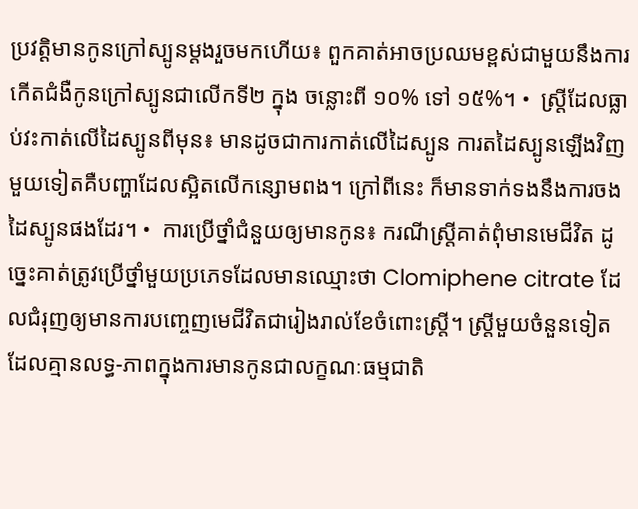ប្រវត្តិមានកូនក្រៅស្បូនម្តងរួចមកហើយ៖ ពួកគាត់អាចប្រឈមខ្ពស់ជាមួយនឹងការកើតជំងឺកូនក្រៅស្បូនជាលើកទី២ ក្នុង ចន្លោះពី ១០% ទៅ ១៥%។ •  ស្ត្រីដែលធ្លាប់វះកាត់លើដៃស្បូនពីមុន៖ មានដូចជាការកាត់លើដៃស្បូន ការតដៃស្បូនឡើងវិញមួយទៀតគឺបញ្ហាដែលស្អិតលើកន្សោមពង។ ក្រៅពីនេះ ក៏មានទាក់ទងនឹងការចងដៃស្បូនផងដែរ។ •  ការប្រើថ្នាំជំនួយឲ្យមានកូន៖ ករណីស្ត្រីគាត់ពុំមានមេជីវិត ដូច្នេះគាត់ត្រូវប្រើថ្នាំមួយប្រភេទដែលមានឈ្មោះថា Clomiphene citrate ដែលជំរុញឲ្យមានការបញ្ចេញមេជីវិតជារៀងរាល់ខែចំពោះស្ត្រី។ ស្ត្រីមួយចំនួនទៀតដែលគ្មានលទ្ធ-ភាពក្នុងការមានកូនជាលក្ខណៈធម្មជាតិ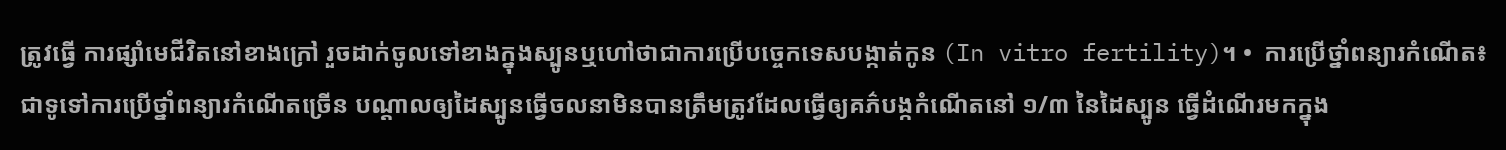ត្រូវធ្វើ ការផ្សាំមេជីវិតនៅខាងក្រៅ រួចដាក់ចូលទៅខាងក្នុងស្បូនឬហៅថាជាការប្រើបច្ចេកទេសបង្កាត់កូន (In vitro fertility)។ •  ការប្រើថ្នាំពន្យារកំណើត៖ ជាទូទៅការប្រើថ្នាំពន្យារកំណើតច្រើន បណ្តាលឲ្យដៃស្បូនធ្វើចលនាមិនបានត្រឹមត្រូវដែលធ្វើឲ្យគភ៌បង្កកំណើតនៅ ១/៣ នៃដៃស្បូន ធ្វើដំណើរមកក្នុង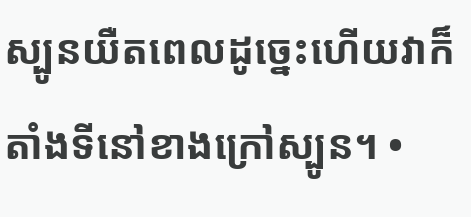ស្បូនយឺតពេលដូច្នេះហើយវាក៏តាំងទីនៅខាងក្រៅស្បូន។ •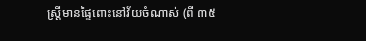ស្ត្រីមានផ្ទៃពោះនៅវ័យចំណាស់ (ពី ៣៥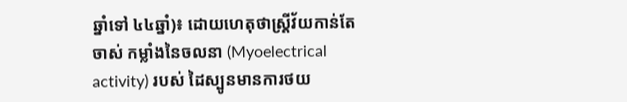ឆ្នាំទៅ ៤៤ឆ្នាំ)៖ ដោយហេតុថាស្ត្រីវ័យកាន់តែចាស់ កម្លាំងនៃចលនា (Myoelectrical activity) របស់ ដៃស្បូនមានការថយ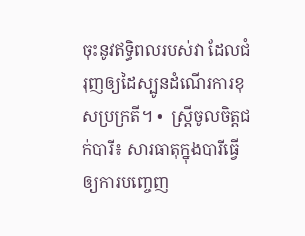ចុះនូវឥទ្ធិពលរបស់វា ដែលជំរុញឲ្យដៃស្បូនដំណើរការខុសប្រក្រតី។ •  ស្ត្រីចូលចិត្តជក់បារី៖ សារធាតុក្នុងបារីធ្វើឲ្យការបញ្ចេញ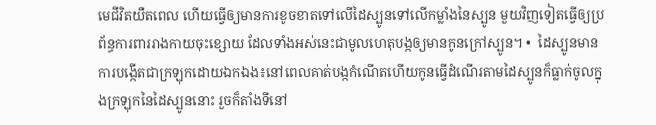មេជីវិតយឺតពេល ហើយធ្វើឲ្យមានការខូចខាតទៅលើដៃស្បូនទៅលើកម្លាំងនៃស្បូន មួយវិញទៀតធ្វើឲ្យប្រព័ន្ធការពាររាងកាយចុះខ្សោយ ដែលទាំងអស់នេះជាមូលហេតុបង្កឲ្យមានកូនក្រៅស្បូន។ •  ដៃស្បូនមានការបង្កើតជាក្រឡុកដោយឯកឯង៖នៅពេលគាត់បង្កកំណើតហើយកូនធ្វើដំណើរតាមដៃស្បូនក៏ធ្លាក់ចូលក្នុងក្រឡុកនៃដៃស្បូននោះ រួចក៏តាំងទីនៅ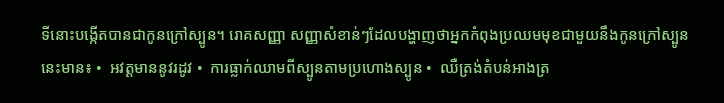ទីនោះបង្កើតបានជាកូនក្រៅស្បូន។ រោគសញ្ញា សញ្ញាសំខាន់ៗដែលបង្ហាញថាអ្នកកំពុងប្រឈមមុខជាមួយនឹងកូនក្រៅស្បូននេះមាន៖ •  អវត្តមាននូវរដូវ •  ការធ្លាក់ឈាមពីស្បូនតាមប្រហោងស្បូន •  ឈឺត្រង់តំបន់អាងត្រ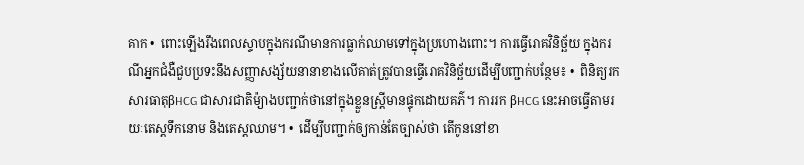គាក •  ពោះឡើងរឹងពេលស្ទាបក្នុងករណីមានការធ្លាក់ឈាមទៅក្នុងប្រហោងពោះ។ ការធ្វើរោគវិនិច្ឆ័យ ក្នុងករណីអ្នកជំងឺជួបប្រទះនឹងសញ្ញាសង្ស័យនានាខាងលើគាត់ត្រូវបានធ្វើរោគវិនិច្ឆ័យដើម្បីបញ្ជាក់បន្ថែម៖ •  ពិនិត្យរកសារធាតុβHCG ជាសារជាតិម៉្យាងបញ្ជាក់ថានៅក្នុងខ្លួនស្ត្រីមានផ្ទុកដោយគភ៌។ ការរក βHCG នេះអាចធ្វើតាមរយៈតេស្តទឹកនោម និងតេស្តឈាម។ •  ដើម្បីបញ្ជាក់ឲ្យកាន់តែច្បាស់ថា តើកូននៅខា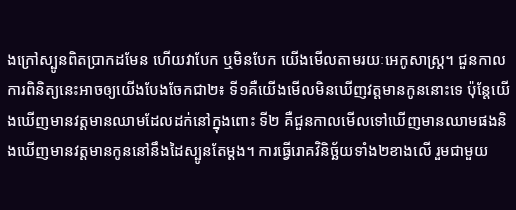ងក្រៅស្បូនពិតប្រាកដមែន ហើយវាបែក ឬមិនបែក យើងមើលតាមរយៈអេកូសាស្ត្រ។ ជួនកាល ការពិនិត្យនេះអាចឲ្យយើងបែងចែកជា២៖ ទី១គឺយើងមើលមិនឃើញវត្តមានកូននោះទេ ប៉ុន្តែយើងឃើញមានវត្តមានឈាមដែលដក់នៅក្នុងពោះ ទី២ គឺជួនកាលមើលទៅឃើញមានឈាមផងនិងឃើញមានវត្តមានកូននៅនឹងដៃស្បូនតែម្តង។ ការធ្វើរោគវិនិច្ឆ័យទាំង២ខាងលើ រួមជាមួយ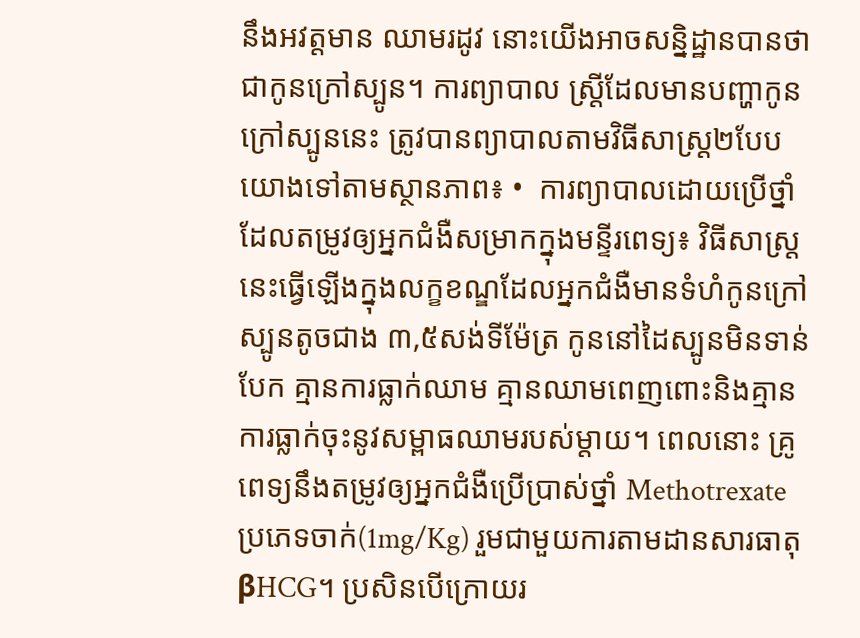នឹងអវត្តមាន ឈាមរដូវ នោះយើងអាចសន្និដ្ឋានបានថាជាកូនក្រៅស្បូន។ ការព្យាបាល ស្ត្រីដែលមានបញ្ហាកូនក្រៅស្បូននេះ ត្រូវបានព្យាបាលតាមវិធីសាស្ត្រ២បែប យោងទៅតាមស្ថានភាព៖ •  ការព្យាបាលដោយប្រើថ្នាំដែលតម្រូវឲ្យអ្នកជំងឺសម្រាកក្នុងមន្ទីរពេទ្យ៖ វិធីសាស្ត្រនេះធ្វើឡើងក្នុងលក្ខខណ្ឌដែលអ្នកជំងឺមានទំហំកូនក្រៅស្បូនតូចជាង ៣,៥សង់ទីម៉ែត្រ កូននៅដៃស្បូនមិនទាន់បែក គ្មានការធ្លាក់ឈាម គ្មានឈាមពេញពោះនិងគ្មានការធ្លាក់ចុះនូវសម្ពាធឈាមរបស់ម្តាយ។ ពេលនោះ គ្រូពេទ្យនឹងតម្រូវឲ្យអ្នកជំងឺប្រើប្រាស់ថ្នាំ Methotrexate ប្រភេទចាក់(1mg/Kg) រួមជាមួយការតាមដានសារធាតុβHCG។ ប្រសិនបើក្រោយរ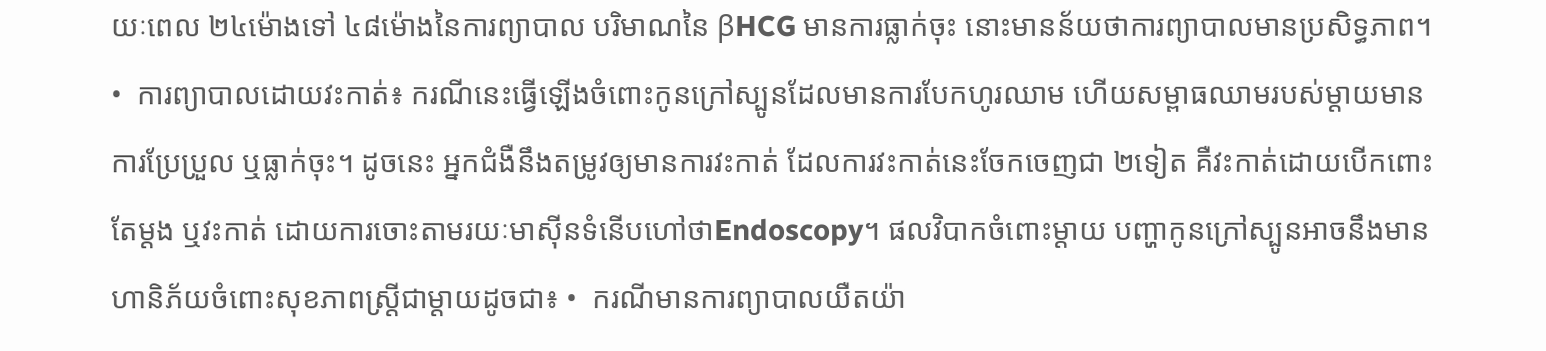យៈពេល ២៤ម៉ោងទៅ ៤៨ម៉ោងនៃការព្យាបាល បរិមាណនៃ βHCG មានការធ្លាក់ចុះ នោះមានន័យថាការព្យាបាលមានប្រសិទ្ធភាព។ •  ការព្យាបាលដោយវះកាត់៖ ករណីនេះធ្វើឡើងចំពោះកូនក្រៅស្បូនដែលមានការបែកហូរឈាម ហើយសម្ពាធឈាមរបស់ម្តាយមានការប្រែប្រួល ឬធ្លាក់ចុះ។ ដូចនេះ អ្នកជំងឺនឹងតម្រូវឲ្យមានការវះកាត់ ដែលការវះកាត់នេះចែកចេញជា ២ទៀត គឺវះកាត់ដោយបើកពោះតែម្តង ឬវះកាត់ ដោយការចោះតាមរយៈមាស៊ីនទំនើបហៅថាEndoscopy។ ផលវិបាកចំពោះម្តាយ បញ្ហាកូនក្រៅស្បូនអាចនឹងមានហានិភ័យចំពោះសុខភាពស្ត្រីជាម្តាយដូចជា៖ •  ករណីមានការព្យាបាលយឺតយ៉ា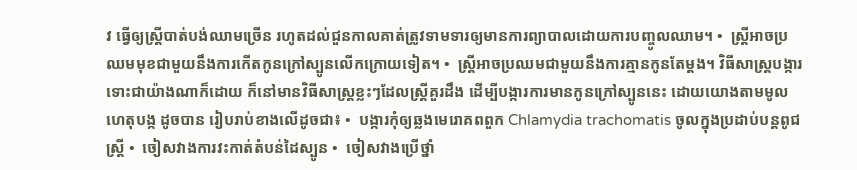វ ធ្វើឲ្យស្ត្រីបាត់បង់ឈាមច្រើន រហូតដល់ជួនកាលគាត់ត្រូវទាមទារឲ្យមានការព្យាបាលដោយការបញ្ចូលឈាម។ •  ស្ត្រីអាចប្រឈមមុខជាមួយនឹងការកើតកូនក្រៅស្បូនលើកក្រោយទៀត។ •  ស្ត្រីអាចប្រឈមជាមួយនឹងការគ្មានកូនតែម្តង។ វិធីសាស្ត្របង្ការ ទោះជាយ៉ាងណាក៏ដោយ ក៏នៅមានវិធីសាស្រ្តខ្លះៗដែលស្ត្រីគួរដឹង ដើម្បីបង្ការការមានកូនក្រៅស្បូននេះ ដោយយោងតាមមូលហេតុបង្ក ដូចបាន រៀបរាប់ខាងលើដូចជា៖ •  បង្ការកុំឲ្យឆ្លងមេរោគពពួក Chlamydia trachomatis ចូលក្នុងប្រដាប់បន្តពូជស្ត្រី •  ចៀសវាងការវះកាត់តំបន់ដៃស្បូន •  ចៀសវាងប្រើថ្នាំ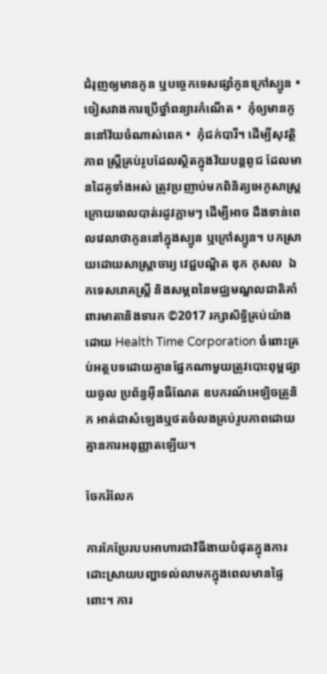ជំរុញឲ្យមានកូន ឬបច្ចេកទេសផ្សាំកូនក្រៅស្បូន •  ចៀសវាងការប្រើថ្នាំពន្យារកំណើត •  កុំឲ្យមានកូននៅវ័យចំណាស់ពេក •  កុំជក់បារី។ ដើម្បីសុវត្ថិភាព ស្ត្រីគ្រប់រូបដែលស្ថិតក្នុងវ័យបន្តពូជ ដែលមានដៃគូទាំងអស់ ត្រូវប្រញាប់មកពិនិត្យអេកូសាស្ត្រ ក្រោយពេលបាត់រដូវភ្លាមៗ ដើម្បីអាច ដឹងទាន់ពេលវេលាថាកូននៅក្នុងស្បូន ឬក្រៅស្បូន។ បកស្រាយដោយសាស្រ្តាចារ្យ វេជ្ជបណ្ឌិត ឌុក កុសល  ឯកទេសរោគស្ត្រី និងសម្ភពនៃមជ្ឈមណ្ឌលជាតិគាំពារមាតានិងទារក ©2017 រក្សាសិទ្ធិគ្រប់យ៉ាងដោយ Health Time Corporation ចំពោះគ្រប់អត្ថបទដោយគ្មានផ្នែកណាមួយត្រូវបោះពុម្ពផ្សាយចូល ប្រព័ន្ធអ៊ីនធឺណែត ឧបករណ៍អេឡិចត្រូនិក អាត់ជាសំឡេងឬថតចំលងគ្រប់រូបភាពដោយគ្មានការអនុញ្ញាតឡើយ។

ចែករំលែក

ការកែប្រែរបបអាហារជាវិធីងាយបំផុតក្នុងការដោះស្រាយបញ្ហាទល់លាមកក្នុងពេលមានផ្ទៃពោះ។ ការ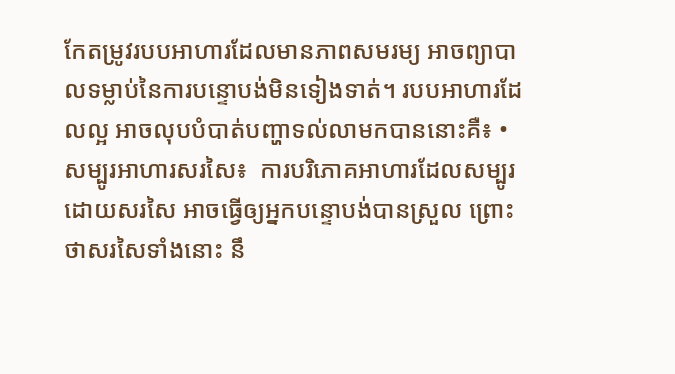កែតម្រូវរបបអាហារដែលមានភាពសមរម្យ អាចព្យាបាលទម្លាប់នៃការបន្ទោបង់មិនទៀងទាត់។ របបអាហារដែលល្អ អាចលុបបំបាត់បញ្ហាទល់លាមកបាននោះគឺ៖ • សម្បូរអាហារសរសៃ៖  ការបរិភោគអាហារដែលសម្បូរដោយសរសៃ អាចធ្វើឲ្យអ្នកបន្ទោបង់បានស្រួល ព្រោះថាសរសៃទាំងនោះ នឹ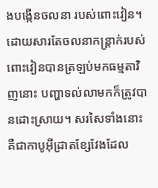ងបង្កើនចលនា របស់ពោះវៀន។ ដោយសារតែចលនាកន្ត្រាក់របស់ពោះវៀនបានត្រឡប់មកធម្មតាវិញនោះ បញ្ហាទល់លាមកក៏ត្រូវបានដោះស្រាយ។ សរសៃទាំងនោះ គឺជាកាបូអ៊ីដ្រាតខ្សែវែងដែល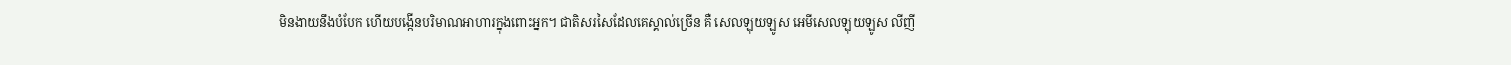មិនងាយនឹងបំបែក ហើយបង្កើនបរិមាណអាហារក្នុងពោះអ្នក។ ជាតិសរសៃដែលគេស្គាល់ច្រើន គឺ សេលឡុយឡូស អេមីសេលឡុយឡូស លីញី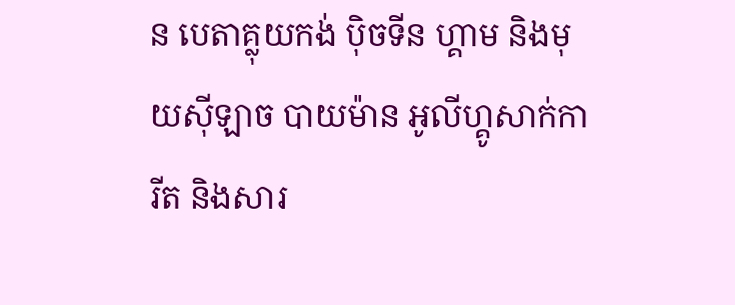ន បេតាគ្លុយកង់ ប៉ិចទីន ហ្គាម និងមុយស៊ីឡាច បាយម៉ាន អូលីហ្គូសាក់ការីត និងសារ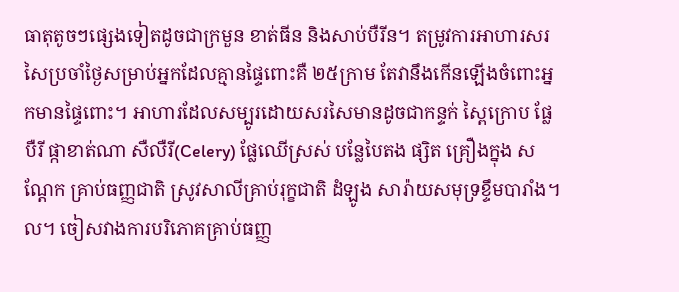ធាតុតូចៗផ្សេងទៀតដូចជាក្រមួន ខាត់ធីន និងសាប់បឺរីន។ តម្រូវការអាហារសរសៃប្រចាំថ្ងៃសម្រាប់អ្នកដែលគ្មានផ្ទៃពោះគឺ ២៥ក្រាម តែវានឹងកើនឡើងចំពោះអ្នកមានផ្ទៃពោះ។ អាហារដែលសម្បូរដោយសរសៃមានដូចជាកន្ទក់ ស្ពៃក្រោប ផ្លែបឺរី ផ្កាខាត់ណា សឺលឺរី(Celery) ផ្លែឈើស្រស់ បន្លែបៃតង ផ្សិត គ្រឿងក្នុង សណ្តែក គ្រាប់ធញ្ញជាតិ ស្រូវសាលីគ្រាប់រុក្ខជាតិ ដំឡូង សារ៉ាយសមុទ្រខ្ទឹមបារាំង។ល។ ចៀសវាងការបរិភោគគ្រាប់ធញ្ញ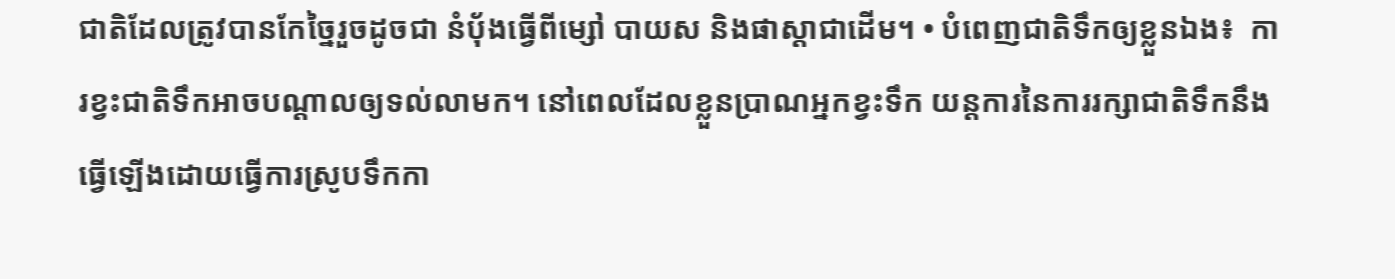ជាតិដែលត្រូវបានកែច្នៃរួចដូចជា នំប៉័ងធ្វើពីម្សៅ បាយស និងផាស្តាជាដើម។ • បំពេញជាតិទឹកឲ្យខ្លួនឯង៖  ការខ្វះជាតិទឹកអាចបណ្តាលឲ្យទល់លាមក។ នៅពេលដែលខ្លួនប្រាណអ្នកខ្វះទឹក យន្តការនៃការរក្សាជាតិទឹកនឹង ធ្វើឡើងដោយធ្វើការស្រូបទឹកកា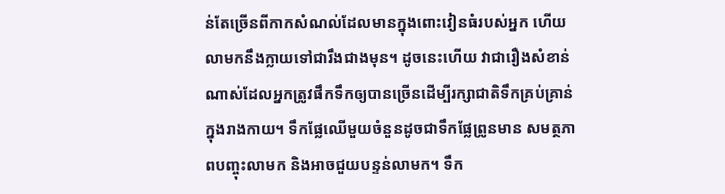ន់តែច្រើនពីកាកសំណល់ដែលមានក្នុងពោះវៀនធំរបស់អ្នក ហើយលាមកនឹងក្លាយទៅជារឹងជាងមុន។ ដូចនេះហើយ វាជារឿងសំខាន់ណាស់ដែលអ្នកត្រូវផឹកទឹកឲ្យបានច្រើនដើម្បីរក្សាជាតិទឹកគ្រប់គ្រាន់ក្នុងរាងកាយ។ ទឹកផ្លែឈើមួយចំនួនដូចជាទឹកផ្លែព្រូនមាន សមត្ថភាពបញ្ចុះលាមក និងអាចជួយបន្ទន់លាមក។ ទឹក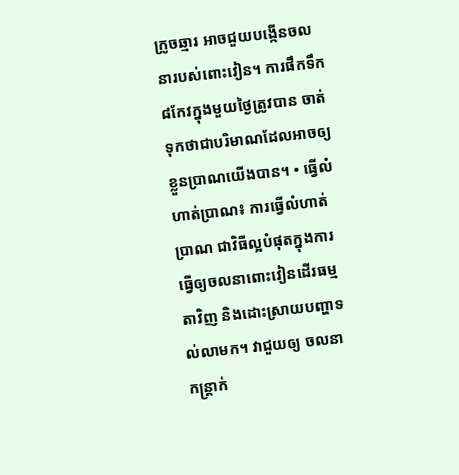ក្រូចឆ្មារ អាចជួយបង្កើនចលនារបស់ពោះវៀន។ ការផឹកទឹក ៨កែវក្នុងមួយថ្ងៃត្រូវបាន ចាត់ទុកថាជាបរិមាណដែលអាចឲ្យខ្លួនប្រាណយើងបាន។ • ធ្វើលំហាត់ប្រាណ៖ ការធ្វើលំហាត់ប្រាណ ជាវិធីល្អបំផុតក្នុងការធ្វើឲ្យចលនាពោះវៀនដើរធម្មតាវិញ និងដោះស្រាយបញ្ហាទល់លាមក។ វាជួយឲ្យ ចលនាកន្ត្រាក់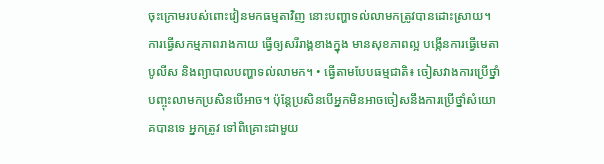ចុះក្រោមរបស់ពោះវៀនមកធម្មតាវិញ នោះបញ្ហាទល់លាមកត្រូវបានដោះស្រាយ។ ការធ្វើសកម្មភាពរាងកាយ ធ្វើឲ្យសរីរាង្គខាងក្នុង មានសុខភាពល្អ បង្កើនការធ្វើមេតាបូលីស និងព្យាបាលបញ្ហាទល់លាមក។ • ធ្វើតាមបែបធម្មជាតិ៖ ចៀសវាងការប្រើថ្នាំបញ្ចុះលាមកប្រសិនបើអាច។ ប៉ុន្តែប្រសិនបើអ្នកមិនអាចចៀសនឹងការប្រើថ្នាំសំយោគបានទេ អ្នកត្រូវ ទៅពិគ្រោះជាមួយ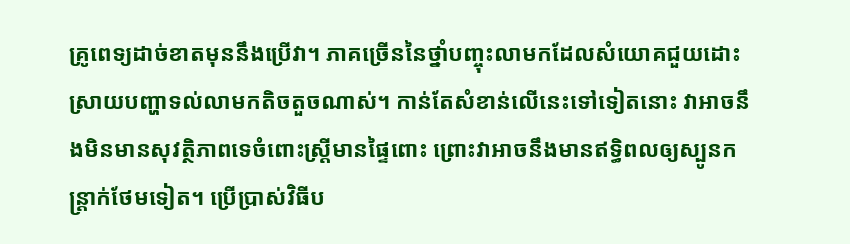គ្រូពេទ្យដាច់ខាតមុននឹងប្រើវា។ ភាគច្រើននៃថ្នាំបញ្ចុះលាមកដែលសំយោគជួយដោះស្រាយបញ្ហាទល់លាមកតិចតួចណាស់។ កាន់តែសំខាន់លើនេះទៅទៀតនោះ វាអាចនឹងមិនមានសុវត្ថិភាពទេចំពោះស្រ្តីមានផ្ទៃពោះ ព្រោះវាអាចនឹងមានឥទ្ធិពលឲ្យស្បូនកន្ត្រាក់ថែមទៀត។ ប្រើប្រាស់វិធីប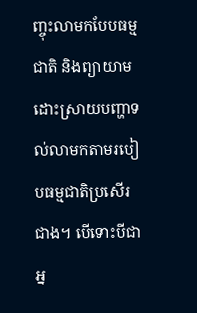ញ្ចុះលាមកបែបធម្មជាតិ និងព្យាយាមដោះស្រាយបញ្ហាទល់លាមកតាមរបៀបធម្មជាតិប្រសើរជាង។ បើទោះបីជាអ្ន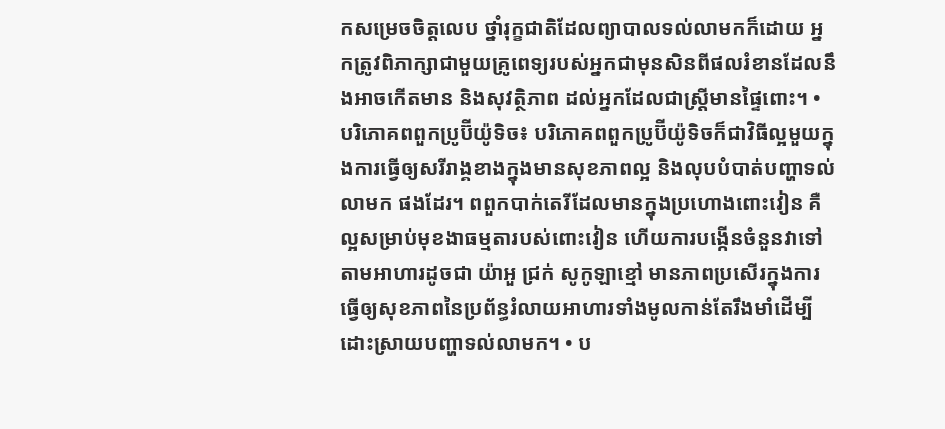កសម្រេចចិត្តលេប ថ្នាំរុក្ខជាតិដែលព្យាបាលទល់លាមកក៏ដោយ អ្នកត្រូវពិភាក្សាជាមួយគ្រូពេទ្យរបស់អ្នកជាមុនសិនពីផលរំខានដែលនឹងអាចកើតមាន និងសុវត្ថិភាព ដល់អ្នកដែលជាស្រី្តមានផ្ទៃពោះ។ • បរិភោគពពួកប្រូប៊ីយ៉ូទិច៖ បរិភោគពពួកប្រូប៊ីយ៉ូទិចក៏ជាវិធីល្អមួយក្នុងការធ្វើឲ្យសរីរាង្គខាងក្នុងមានសុខភាពល្អ និងលុបបំបាត់បញ្ហាទល់លាមក ផងដែរ។ ពពួកបាក់តេរីដែលមានក្នុងប្រហោងពោះវៀន គឺល្អសម្រាប់មុខងាធម្មតារបស់ពោះវៀន ហើយការបង្កើនចំនួនវាទៅតាមអាហារដូចជា យ៉ាអួ ជ្រក់ សូកូឡាខ្មៅ មានភាពប្រសើរក្នុងការធ្វើឲ្យសុខភាពនៃប្រព័ន្ធរំលាយអាហារទាំងមូលកាន់តែរឹងមាំដើម្បីដោះស្រាយបញ្ហាទល់លាមក។ • ប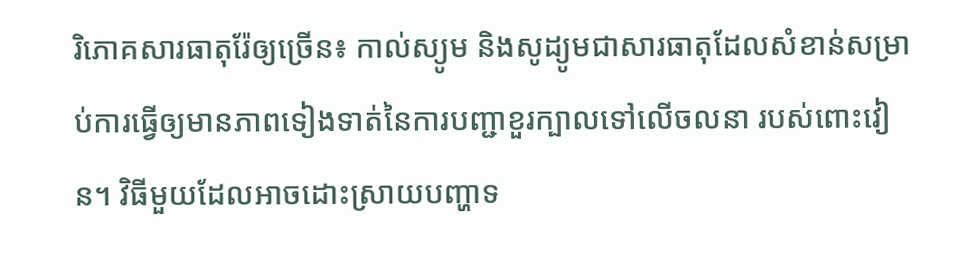រិភោគសារធាតុរ៉ែឲ្យច្រើន៖ កាល់ស្យូម និងសូដ្យូមជាសារធាតុដែលសំខាន់សម្រាប់ការធ្វើឲ្យមានភាពទៀងទាត់នៃការបញ្ជាខួរក្បាលទៅលើចលនា របស់ពោះវៀន។ វិធីមួយដែលអាចដោះស្រាយបញ្ហាទ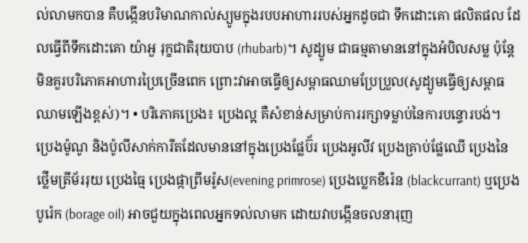ល់លាមកបាន គឺបង្កើនបរិមាណកាល់ស្យូមក្នុងរបបអាហាររបស់អ្នកដូចជា ទឹកដោះគោ ផលិតផល ដែលធ្វើពីទឹកដោះគោ យ៉ាអួ រុក្ខជាតិរុយបាប (rhubarb)។ សូដ្យូម ជាធម្មតាមាននៅក្នុងអំបិលសម្ល ប៉ុន្តែមិនគួរបរិភោគអាហារប្រៃច្រើនពេក ព្រោះវាអាចធ្វើឲ្យសម្ពាធឈាមប្រែប្រួល(សូដ្យូមធ្វើឲ្យសម្ពាធឈាមឡើងខ្ពស់)។ • បរិភោគប្រេង៖ ប្រេងល្អ គឺសំខាន់សម្រាប់ការរក្សាទម្លាប់នៃការបន្ទោរបង់។ ប្រេងម៉ូណូ និងប៉ូលីសាក់ការីតដែលមាននៅក្នុងប្រេងផ្លែប៊័រ ប្រេងអូលីវ ប្រេងគ្រាប់ផ្លែឈើ ប្រេងនៃថ្លើមត្រីម័ររុយ ប្រេងធ្មៃ ប្រេងផ្កាព្រីមរ៉ូស(evening primrose) ប្រេងប្លេកខឺរ៉េន (blackcurrant) ឬប្រេងបូរ៉េក (borage oil) អាចជួយក្នុងពេលអ្នកទល់លាមក ដោយវាបង្កើនចលនារុញ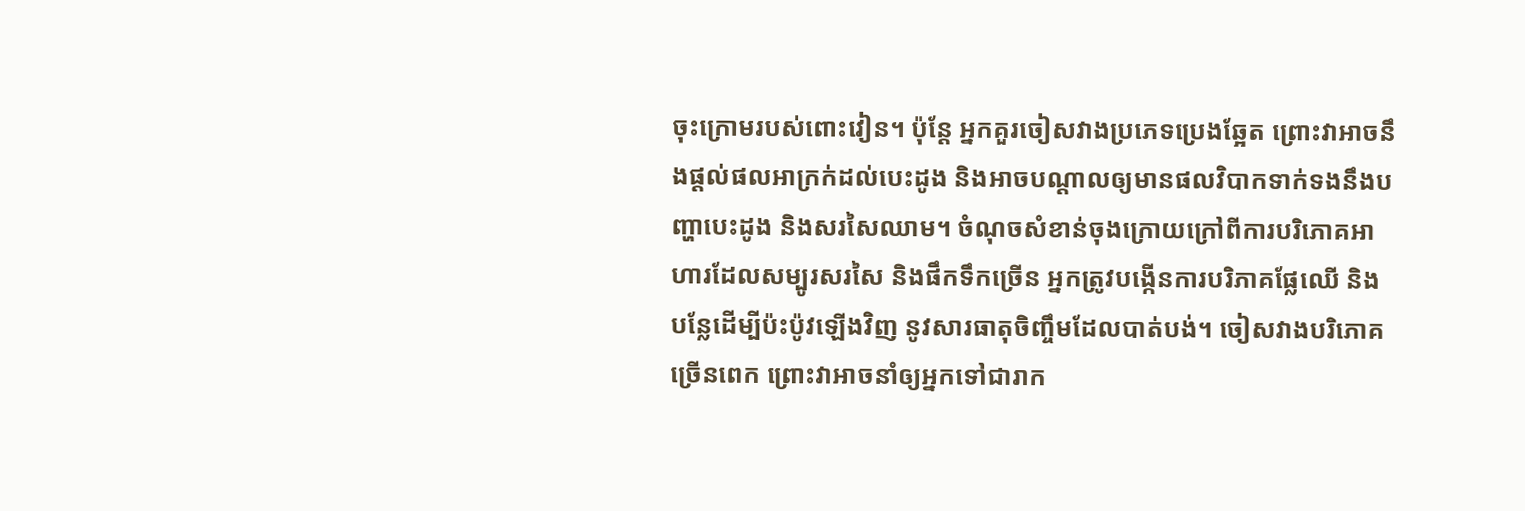ចុះក្រោមរបស់ពោះវៀន។ ប៉ុន្តែ អ្នកគួរចៀសវាងប្រភេទប្រេងឆ្អែត ព្រោះវាអាចនឹងផ្តល់ផលអាក្រក់ដល់បេះដូង និងអាចបណ្តាលឲ្យមានផលវិបាកទាក់ទងនឹងបញ្ហាបេះដូង និងសរសៃឈាម។ ចំណុចសំខាន់ចុងក្រោយក្រៅពីការបរិភោគអាហារដែលសម្បូរសរសៃ និងផឹកទឹកច្រើន អ្នកត្រូវបង្កើនការបរិភាគផ្លែឈើ និងបន្លែដើម្បីប៉ះប៉ូវឡើងវិញ នូវសារធាតុចិញ្ចឹមដែលបាត់បង់។ ចៀសវាងបរិភោគច្រើនពេក ព្រោះវាអាចនាំឲ្យអ្នកទៅជារាក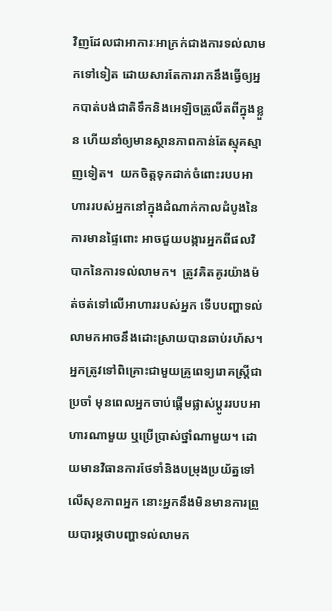វិញដែលជាអាការៈអាក្រក់ជាងការទល់លាមកទៅទៀត ដោយសារតែការរាកនឹងធ្វើឲ្យអ្នកបាត់បង់ជាតិទឹកនិងអេឡិចត្រូលីតពីក្នុងខ្លួន ហើយនាំឲ្យមានស្ថានភាពកាន់តែស្មុគស្មាញទៀត។  យកចិត្តទុកដាក់ចំពោះរបបអាហាររបស់អ្នកនៅក្នុងដំណាក់កាលដំបូងនៃការមានផ្ទៃពោះ អាចជួយបង្ការអ្នកពីផលវិបាកនៃការទល់លាមក។  ត្រូវគិតគូរយ៉ាងម៉ត់ចត់ទៅលើអាហាររបស់អ្នក ទើបបញ្ហាទល់លាមកអាចនឹងដោះស្រាយបានឆាប់រហ័ស។ អ្នកត្រូវទៅពិគ្រោះជាមួយគ្រូពេទ្យរោគស្រ្តីជាប្រចាំ មុនពេលអ្នកចាប់ផ្តើមផ្លាស់ប្តូររបបអាហារណាមួយ ឬប្រើប្រាស់ថ្នាំណាមួយ។ ដោយមានវិធានការថែទាំនិងបម្រុងប្រយ័ត្នទៅលើសុខភាពអ្នក នោះអ្នកនឹងមិនមានការព្រួយបារម្ភថាបញ្ហាទល់លាមក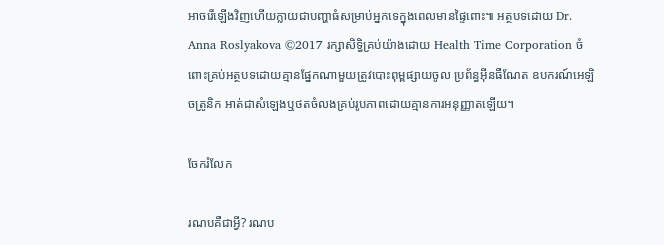អាចរើឡើងវិញហើយក្លាយជាបញ្ហាធំសម្រាប់អ្នកទេក្នុងពេលមានផ្ទៃពោះ៕ អត្ថបទដោយ Dr. Anna Roslyakova ©2017 រក្សាសិទ្ធិគ្រប់យ៉ាងដោយ Health Time Corporation ចំពោះគ្រប់អត្ថបទដោយគ្មានផ្នែកណាមួយត្រូវបោះពុម្ពផ្សាយចូល ប្រព័ន្ធអ៊ីនធឺណែត ឧបករណ៍អេឡិចត្រូនិក អាត់ជាសំឡេងឬថតចំលងគ្រប់រូបភាពដោយគ្មានការអនុញ្ញាតឡើយ។

ចែករំលែក

រណបគឺជាអ្វី? រណប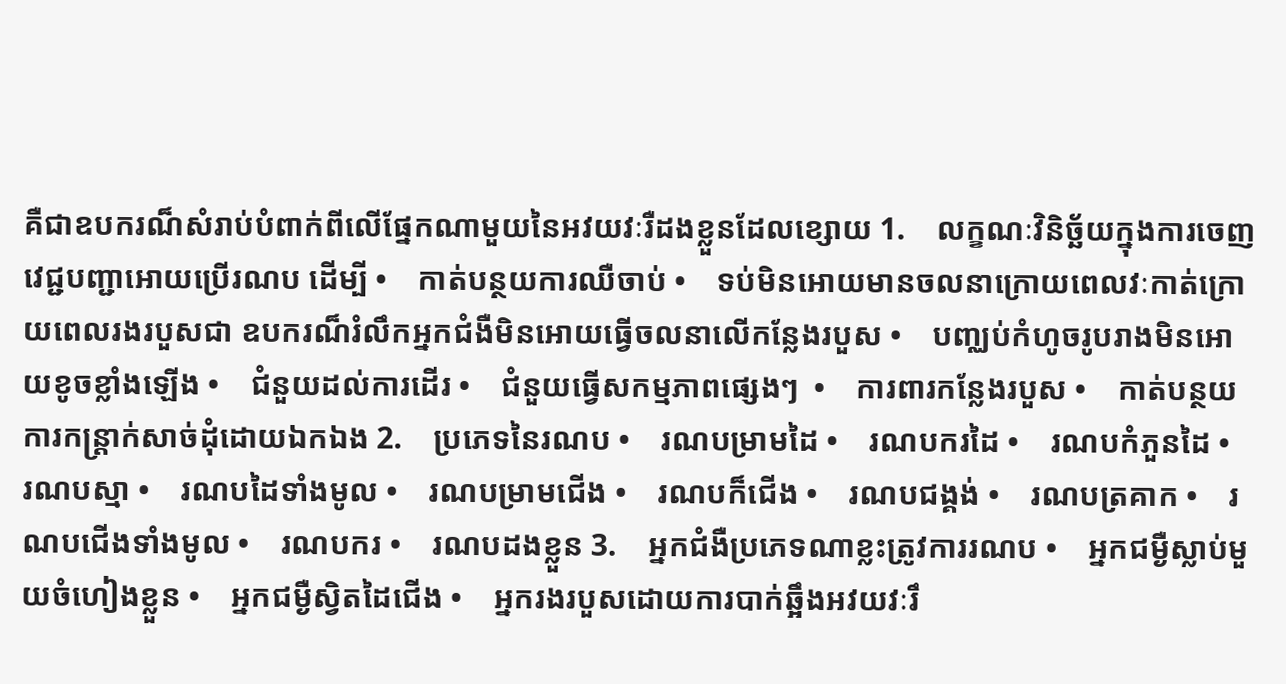គឺជាឧបករណ៏សំរាប់បំពាក់ពីលើផ្នែកណាមួយនៃអវយវៈរឺដងខ្លួនដែលខ្សោយ 1.    លក្ខណៈវិនិច្ឆ័យក្នុងការចេញវេជ្ជបញ្ជាអោយប្រើរណប ដើម្បី •    កាត់បន្ថយការឈឺចាប់ •    ទប់មិនអោយមានចលនាក្រោយពេលវៈកាត់ក្រោយពេលរងរបួសជា ឧបករណ៏រំលឹកអ្នកជំងឺមិនអោយធ្វើចលនាលើកន្លែងរបួស •    បញ្ឈប់កំហូចរូបរាងមិនអោយខូចខ្លាំងឡើង •    ជំនួយដល់ការដើរ •    ជំនួយធ្វើសកម្មភាពផ្សេងៗ  •    ការពារកន្លែងរបួស •    កាត់បន្ថយការកន្រ្តាក់សាច់ដុំដោយឯកឯង 2.    ប្រភេទនៃរណប •    រណបម្រាមដៃ •    រណបករដៃ •    រណបកំភួនដៃ •    រណបស្មា •    រណបដៃទាំងមូល •    រណបម្រាមជើង •    រណបក៏ជើង •    រណបជង្គង់ •    រណបត្រគាក •    រណបជើងទាំងមូល •    រណបករ •    រណបដងខ្លួន 3.    អ្នកជំងឺប្រភេទណាខ្លះត្រូវការរណប •    អ្នកជម្ងឺស្លាប់មួយចំហៀងខ្លួន •    អ្នកជម្ងឺស្វិតដៃជើង •    អ្នករងរបួសដោយការបាក់ឆ្អឹងអវយវៈរឹ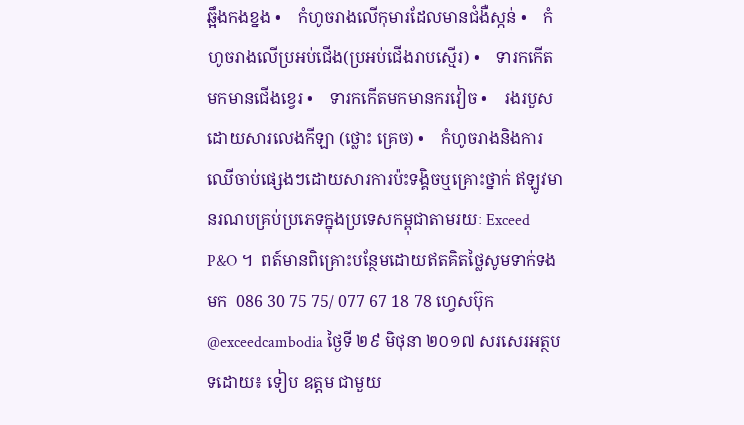ឆ្អឹងកងខ្នង •    កំហូចរាងលើកុមារដែលមានជំងឺស្កន់ •    កំហូចរាងលើប្រអប់ជើង(ប្រអប់ជើងរាបស្មើរ) •    ទារកកើតមកមានជើងខ្វេរ •    ទារកកើតមកមានករវៀច •    រងរបួសដោយសារលេងកីឡា (ថ្លោះ គ្រេច) •    កំហូចរាងនិងការឈើចាប់ផ្សេងៗដោយសារការប៉ះទង្គិចឬគ្រោះថ្នាក់ ឥឡូវមានរណបគ្រប់ប្រភេទក្នុងប្រទេសកម្ពុជាតាមរយៈ Exceed P&O ។  ពត៍មានពិគ្រោះបន្ថែមដោយឥតគិតថ្លៃសូមទាក់ទងមក  086 30 75 75/ 077 67 18 78 ហ្វេសប៊ុក  @exceedcambodia ថ្ងៃទី ២៩ មិថុនា ២០១៧ សរសេរអត្ថបទដោយ៖ ទៀប ឧត្តម ជាមួយ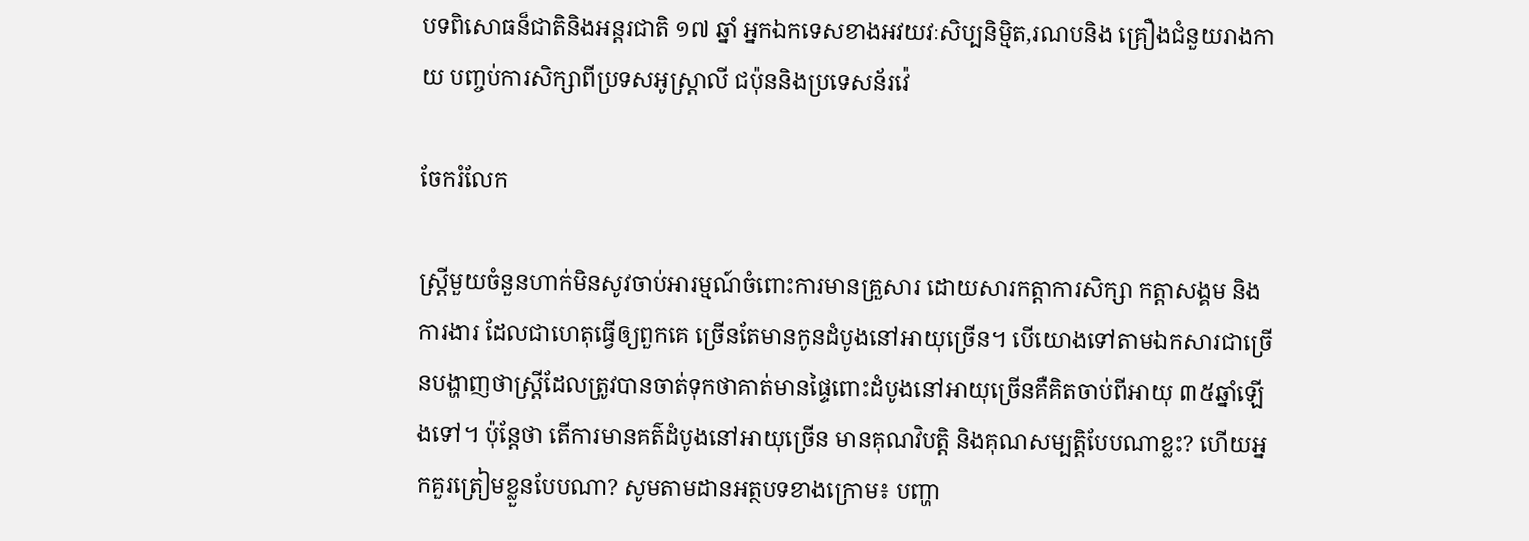បទពិសោធន៏ជាតិនិងអន្តរជាតិ ១៧ ឆ្នាំ អ្នកឯកទេសខាងអវយវៈសិប្បនិម្មិត,រណបនិង គ្រឿងជំនួយរាងកាយ បញ្ចប់ការសិក្សាពីប្រទសអូស្រ្តាលី ជប៉ុននិងប្រទេសន័រវ៉េ

ចែករំលែក

ស្ត្រីមួយចំនួនហាក់មិនសូវចាប់អារម្មណ៍ចំពោះការមានគ្រួសារ ដោយសារកត្តាការសិក្សា កត្តាសង្គម និងការងារ ដែលជាហេតុធ្វើឲ្យពួកគេ ច្រើនតែមានកូនដំបូងនៅអាយុច្រើន។ បើយោងទៅតាមឯកសារជាច្រើនបង្ហាញថាស្ត្រីដែលត្រូវបានចាត់ទុកថាគាត់មានផ្ទៃពោះដំបូងនៅអាយុច្រើនគឺគិតចាប់ពីអាយុ ៣៥ឆ្នាំឡើងទៅ។ ប៉ុន្តែថា តើការមានគត៌ដំបូងនៅអាយុច្រើន មានគុណវិបត្តិ និងគុណសម្បត្តិបែបណាខ្លះ? ហើយអ្នកគួរត្រៀមខ្លួនបែបណា? សូមតាមដានអត្ថបទខាងក្រោម៖ បញ្ហា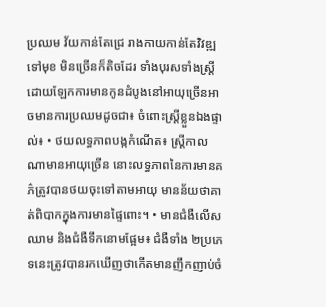ប្រឈម វ័យកាន់តែជ្រេ រាងកាយកាន់តែវិវឌ្ឍទៅមុខ មិនច្រើនក៏តិចដែរ ទាំងបុរសទាំងស្ត្រី ដោយឡែកការមានកូនដំបូងនៅអាយុច្រើនអាចមានការប្រឈមដូចជា៖ ចំពោះស្ត្រីខ្លួនឯងផ្ទាល់៖ • ថយលទ្ធភាពបង្កកំណើត៖ ស្ត្រីកាលណាមានអាយុច្រើន នោះលទ្ធភាពនៃការមានគភ៌ត្រូវបានថយចុះទៅតាមអាយុ មានន័យថាគាត់ពិបាកក្នុងការមានផ្ទៃពោះ។ • មានជំងឺលើសឈាម និងជំងឺទឹកនោមផ្អែម៖ ជំងឺទាំង ២ប្រភេទនេះត្រូវបានរកឃើញថាកើតមានញឹកញាប់ចំ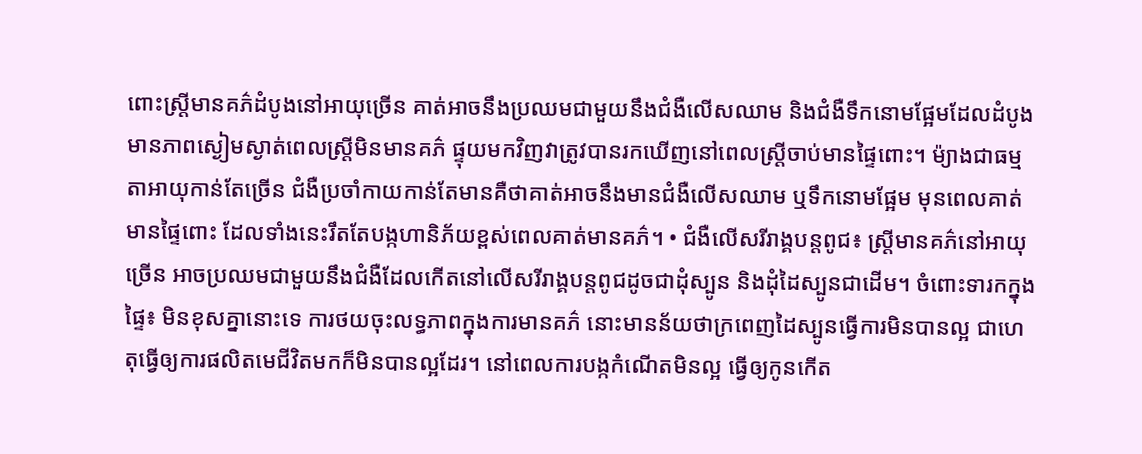ពោះស្ត្រីមានគភ៌ដំបូងនៅអាយុច្រើន គាត់អាចនឹងប្រឈមជាមួយនឹងជំងឺលើសឈាម និងជំងឺទឹកនោមផ្អែមដែលដំបូងមានភាពស្ងៀមស្ងាត់ពេលស្ត្រីមិនមានគភ៌ ផ្ទុយមកវិញវាត្រូវបានរកឃើញនៅពេលស្ត្រីចាប់មានផ្ទៃពោះ។ ម៉្យាងជាធម្មតាអាយុកាន់តែច្រើន ជំងឺប្រចាំកាយកាន់តែមានគឺថាគាត់អាចនឹងមានជំងឺលើសឈាម ឬទឹកនោមផ្អែម មុនពេលគាត់មានផ្ទៃពោះ ដែលទាំងនេះរឹតតែបង្កហានិភ័យខ្ពស់ពេលគាត់មានគភ៌។ • ជំងឺលើសរីរាង្គបន្តពូជ៖ ស្ត្រីមានគភ៌នៅអាយុច្រើន អាចប្រឈមជាមួយនឹងជំងឺដែលកើតនៅលើសរីរាង្គបន្តពូជដូចជាដុំស្បូន និងដុំដៃស្បូនជាដើម។ ចំពោះទារកក្នុងផ្ទៃ៖ មិនខុសគ្នានោះទេ ការថយចុះលទ្ធភាពក្នុងការមានគភ៌ នោះមានន័យថាក្រពេញដៃស្បូនធ្វើការមិនបានល្អ ជាហេតុធ្វើឲ្យការផលិតមេជីវិតមកក៏មិនបានល្អដែរ។ នៅពេលការបង្កកំណើតមិនល្អ ធ្វើឲ្យកូនកើត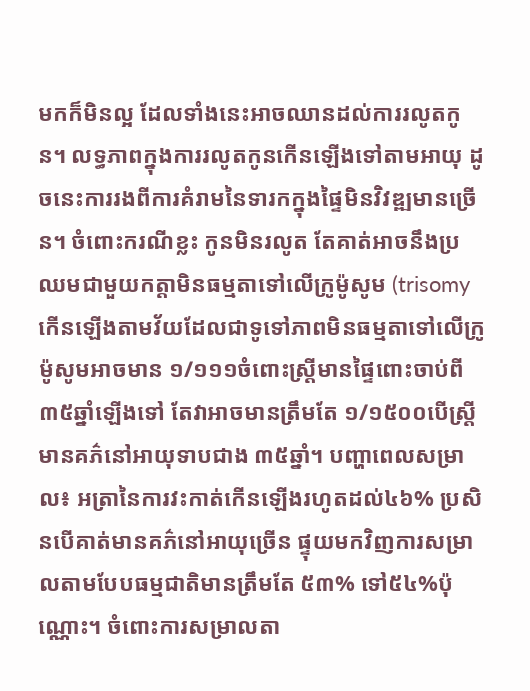មកក៏មិនល្អ ដែលទាំងនេះអាចឈានដល់ការរលូតកូន។ លទ្ធភាពក្នុងការរលូតកូនកើនឡើងទៅតាមអាយុ ដូចនេះការរងពីការគំរាមនៃទារកក្នុងផ្ទៃមិនវិវឌ្ឍមានច្រើន។ ចំពោះករណីខ្លះ កូនមិនរលូត តែគាត់អាចនឹងប្រឈមជាមួយកត្តាមិនធម្មតាទៅលើក្រូម៉ូសូម (trisomy កើនឡើងតាមវ័យដែលជាទូទៅភាពមិនធម្មតាទៅលើក្រូម៉ូសូមអាចមាន ១/១១១ចំពោះស្ត្រីមានផ្ទៃពោះចាប់ពី ៣៥ឆ្នាំឡើងទៅ តែវាអាចមានត្រឹមតែ ១/១៥០០បើស្ត្រីមានគភ៌នៅអាយុទាបជាង ៣៥ឆ្នាំ។ បញ្ហាពេលសម្រាល៖ អត្រានៃការវះកាត់កើនឡើងរហូតដល់៤៦% ប្រសិនបើគាត់មានគភ៌នៅអាយុច្រើន ផ្ទុយមកវិញការសម្រាលតាមបែបធម្មជាតិមានត្រឹមតែ ៥៣% ទៅ៥៤%ប៉ុណ្ណោះ។ ចំពោះការសម្រាលតា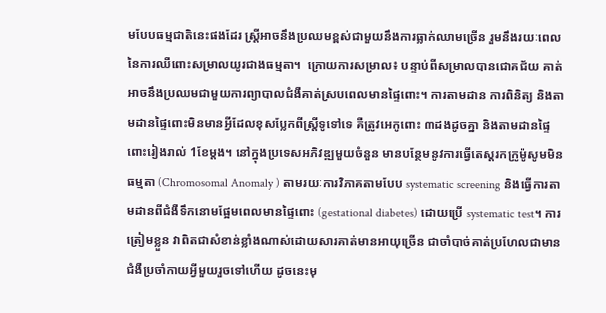មបែបធម្មជាតិនេះផងដែរ ស្ត្រីអាចនឹងប្រឈមខ្ពស់ជាមួយនឹងការធ្លាក់ឈាមច្រើន រួមនឹងរយៈពេលនៃការឈឺពោះសម្រាលយូរជាងធម្មតា។  ក្រោយការសម្រាល៖ បន្ទាប់ពីសម្រាលបានជោគជ័យ គាត់អាចនឹងប្រឈមជាមួយការព្យាបាលជំងឺគាត់ស្របពេលមានផ្ទៃពោះ។ ការតាមដាន ការពិនិត្យ និងតាមដានផ្ទៃពោះមិនមានអ្វីដែលខុសប្លែកពីស្ត្រីទូទៅទេ គឺត្រូវអេកូពោះ ៣ដងដូចគ្នា និងតាមដានផ្ទៃពោះរៀងរាល់ 1ខែម្តង។ នៅក្នុងប្រទេសអភិវឌ្ឍមួយចំនួន មានបន្ថែមនូវការធ្វើតេស្តរកក្រូម៉ូសូមមិនធម្មតា (Chromosomal Anomaly ) តាមរយៈការវិភាគតាមបែប systematic screening និងធ្វើការតាមដានពីជំងឺទឹកនោមផ្អែមពេលមានផ្ទៃពោះ (gestational diabetes) ដោយប្រើ systematic test។ ការត្រៀមខ្លួន វាពិតជាសំខាន់ខ្លាំងណាស់ដោយសារគាត់មានអាយុច្រើន ជាចាំបាច់គាត់ប្រហែលជាមានជំងឺប្រចាំកាយអ្វីមួយរួចទៅហើយ ដូចនេះមុ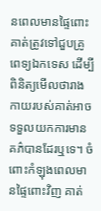នពេលមានផ្ទៃពោះគាត់ត្រូវទៅជួបគ្រូពេទ្យឯកទេស ដើម្បីពិនិត្យមើលថារាងកាយរបស់គាត់អាចទទួលយកការមានគភ៌បានដែរឬទេ។ ចំពោះកំឡុងពេលមានផ្ទៃពោះវិញ គាត់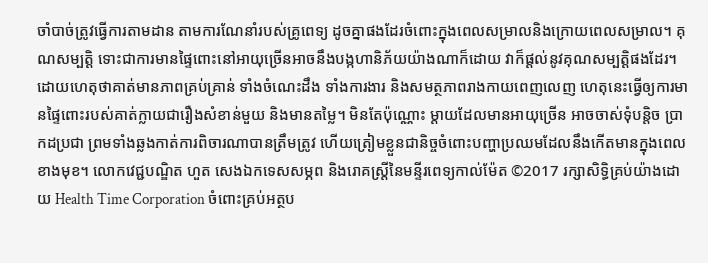ចាំបាច់ត្រូវធ្វើការតាមដាន តាមការណែនាំរបស់គ្រូពេទ្យ ដូចគ្នាផងដែរចំពោះក្នុងពេលសម្រាលនិងក្រោយពេលសម្រាល។ គុណសម្បត្តិ ទោះជាការមានផ្ទៃពោះនៅអាយុច្រើនអាចនឹងបង្កហានិភ័យយ៉ាងណាក៏ដោយ វាក៏ផ្តល់នូវគុណសម្បត្តិផងដែរ។ ដោយហេតុថាគាត់មានភាពគ្រប់គ្រាន់ ទាំងចំណេះដឹង ទាំងការងារ និងសមត្ថភាពរាងកាយពេញលេញ ហេតុនេះធ្វើឲ្យការមានផ្ទៃពោះរបស់គាត់ក្លាយជារឿងសំខាន់មួយ និងមានតម្លៃ។ មិនតែប៉ុណ្ណោះ ម្តាយដែលមានអាយុច្រើន អាចចាស់ទុំបន្តិច ប្រាកដប្រជា ព្រមទាំងឆ្លងកាត់ការពិចារណាបានត្រឹមត្រូវ ហើយត្រៀមខ្លួនជានិច្ចចំពោះបញ្ហាប្រឈមដែលនឹងកើតមានក្នុងពេលខាងមុខ។ លោកវេជ្ជបណ្ឌិត ហួត សេងឯកទេសសម្ភព និងរោគស្ត្រីនៃមន្ទីរពេទ្យកាល់ម៉ែត ©2017 រក្សាសិទ្ធិគ្រប់យ៉ាងដោយ Health Time Corporation ចំពោះគ្រប់អត្ថប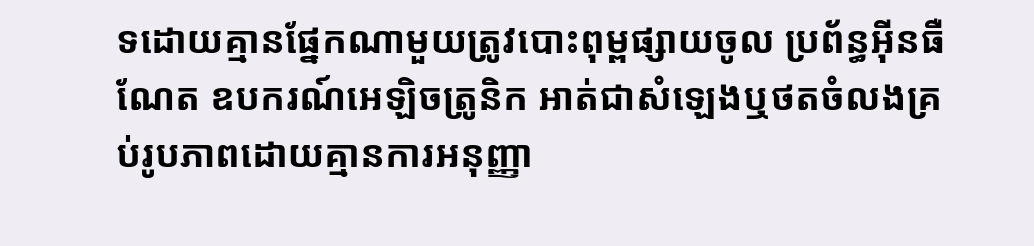ទដោយគ្មានផ្នែកណាមួយត្រូវបោះពុម្ពផ្សាយចូល ប្រព័ន្ធអ៊ីនធឺណែត ឧបករណ៍អេឡិចត្រូនិក អាត់ជាសំឡេងឬថតចំលងគ្រប់រូបភាពដោយគ្មានការអនុញ្ញា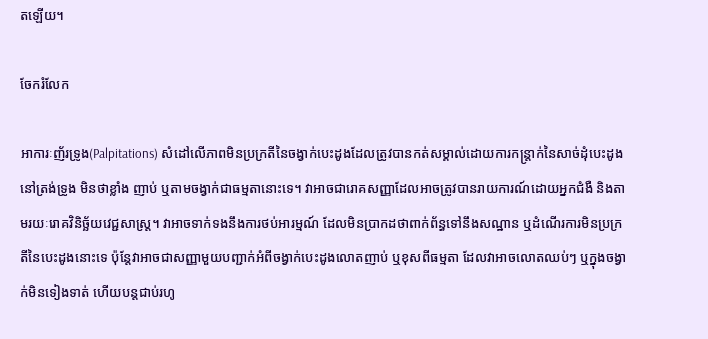តឡើយ។

ចែករំលែក

អាការៈញ័រទ្រូង(Palpitations) សំដៅលើភាពមិនប្រក្រតីនៃចង្វាក់បេះដូងដែលត្រូវបានកត់សម្គាល់ដោយការកន្រ្តាក់នៃសាច់ដុំបេះដូងនៅត្រង់ទ្រូង មិនថាខ្លាំង ញាប់ ឬតាមចង្វាក់ជាធម្មតានោះទេ។ វាអាចជារោគសញ្ញាដែលអាចត្រូវបានរាយការណ៍ដោយអ្នកជំងឺ និងតាមរយៈរោគវិនិច្ឆ័យវេជ្ជសាស្រ្ត។ វាអាចទាក់ទងនឹងការថប់អារម្មណ៍ ដែលមិនប្រាកដថាពាក់ព័ន្ធទៅនឹងសណ្ឋាន ឬដំណើរការមិនប្រក្រតីនៃបេះដូងនោះទេ ប៉ុន្តែវាអាចជាសញ្ញាមួយបញ្ជាក់អំពីចង្វាក់បេះដូងលោតញាប់ ឬខុសពីធម្មតា ដែលវាអាចលោតឈប់ៗ ឬក្នុងចង្វាក់មិនទៀងទាត់ ហើយបន្តជាប់រហូ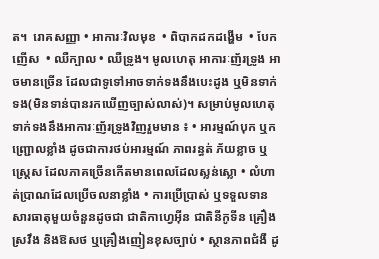ត។  រោគសញ្ញា • អាការៈវិលមុខ  • ពិបាកដកដង្ហើម  • បែកញើស  • ឈឺក្បាល • ឈឺទ្រូង។ មូលហេតុ អាការៈញ័រទ្រូង អាចមានច្រើន ដែលជាទូទៅអាចទាក់ទងនឹងបេះដូង ឬមិនទាក់ទង(មិនទាន់បានរកឃើញច្បាស់លាស់)។ សម្រាប់មូលហេតុទាក់ទងនឹងអាការៈញ័រទ្រូងវិញរួមមាន ៖ • អារម្មណ៍បុក ឬកញ្រ្ជោលខ្លាំង ដូចជាការថប់អារម្មណ៍ ភាពរន្ធត់ ភ័យខ្លាច ឬ ស្រេ្តស ដែលភាគច្រើនកើតមានពេលដែលស្លន់ស្លោ • លំហាត់ប្រាណដែលប្រើចលនាខ្លាំង • ការប្រើប្រាស់ ឬទទួលទានសារធាតុមួយចំនួនដូចជា ជាតិកាហ្វេអ៊ីន ជាតិនីកូទីន គ្រឿងស្រវឹង និងឱសថ ឬគ្រឿងញៀនខុសច្បាប់ • ស្ថានភាពជំងឺ ដូ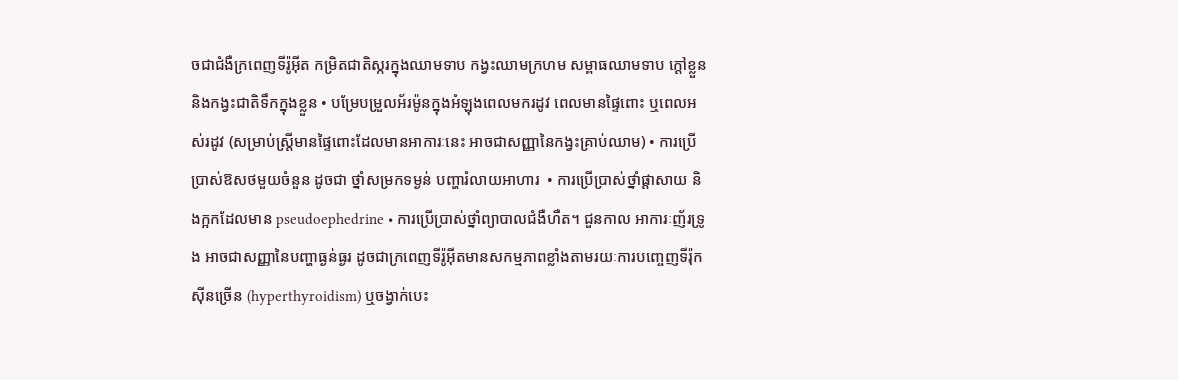ចជាជំងឺក្រពេញទីរ៉ូអ៊ីត កម្រិតជាតិស្ករក្នុងឈាមទាប កង្វះឈាមក្រហម សម្ពាធឈាមទាប ក្តៅខ្លួន និងកង្វះជាតិទឹកក្នុងខ្លួន • បម្រែបម្រួលអ័រម៉ូនក្នុងអំឡុងពេលមករដូវ ពេលមានផ្ទៃពោះ ឬពេលអស់រដូវ (សម្រាប់ស្រ្តីមានផ្ទៃពោះដែលមានអាការៈនេះ អាចជាសញ្ញានៃកង្វះគ្រាប់ឈាម) • ការប្រើប្រាស់ឱសថមួយចំនួន ដូចជា ថ្នាំសម្រកទម្ងន់ បញ្ហារំលាយអាហារ  • ការប្រើប្រាស់ថ្នាំផ្តាសាយ និងក្អកដែលមាន pseudoephedrine • ការប្រើប្រាស់ថ្នាំព្យាបាលជំងឺហឺត។ ជួនកាល អាការៈញ័រទ្រូង អាចជាសញ្ញានៃបញ្ហាធ្ងន់ធ្ងរ ដូចជាក្រពេញទីរ៉ូអ៊ីតមានសកម្មភាពខ្លាំងតាមរយៈការបញ្ចេញទីរ៉ុកស៊ីនច្រើន (hyperthyroidism) ឬចង្វាក់បេះ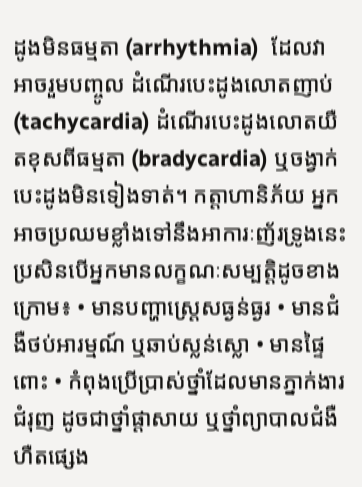ដូងមិនធម្មតា (arrhythmia)  ដែលវាអាចរួមបញ្ចូល ដំណើរបេះដូងលោតញាប់ (tachycardia) ដំណើរបេះដូងលោតយឺតខុសពីធម្មតា (bradycardia) ឬចង្វាក់បេះដូងមិនទៀងទាត់។ កត្តាហានិភ័យ អ្នកអាចប្រឈមខ្លាំងទៅនឹងអាការៈញ័រទ្រូងនេះ ប្រសិនបើអ្នកមានលក្ខណៈសម្បត្តិដូចខាងក្រោម៖ • មានបញ្ហាស្រ្តេសធ្ងន់ធ្ងរ • មានជំងឺថប់អារម្មណ៍ ឬឆាប់ស្លន់ស្លោ • មានផ្ទៃពោះ • កំពុងប្រើប្រាស់ថ្នាំដែលមានភ្នាក់ងារជំរុញ ដូចជាថ្នាំផ្តាសាយ ឬថ្នាំព្យាបាលជំងឺហឺតផ្សេង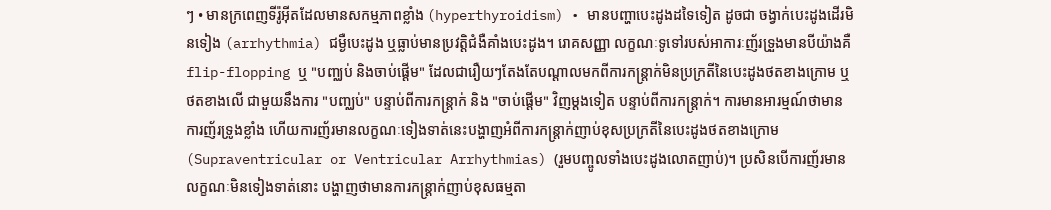ៗ • មានក្រពេញទីរ៉ូអ៊ីតដែលមានសកម្មភាពខ្លាំង (hyperthyroidism) • មានបញ្ហាបេះដូងដទៃទៀត ដូចជា ចង្វាក់បេះដូងដើរមិនទៀង (arrhythmia) ជម្ងឺបេះដូង ឬធ្លាប់មានប្រវត្តិជំងឺគាំងបេះដូង។ រោគសញ្ញា លក្ខណៈទូទៅរបស់អាការៈញ័រទ្រួងមានបីយ៉ាងគឺ flip-flopping ឬ "បញ្ឈប់ និងចាប់ផ្ដើម" ដែលជារឿយៗតែងតែបណ្ដាលមកពីការកន្ត្រាក់មិនប្រក្រតីនៃបេះដូងថតខាងក្រោម ឬថតខាងលើ ជាមួយនឹងការ "បញ្ឈប់" បន្ទាប់ពីការកន្ត្រាក់ និង "ចាប់ផ្ដើម" វិញម្ដងទៀត បន្ទាប់ពីការកន្ត្រាក់។ ការមានអារម្មណ៍ថាមានការញ័រទ្រូងខ្លាំង ហើយការញ័រមានលក្ខណៈទៀងទាត់នេះបង្ហាញអំពីការកន្រ្តាក់ញាប់ខុសប្រក្រតីនៃបេះដូងថតខាងក្រោម (Supraventricular or Ventricular Arrhythmias) (រួមបញ្ចូលទាំងបេះដូងលោតញាប់)។ ប្រសិនបើការញ័រមានលក្ខណៈមិនទៀងទាត់នោះ បង្ហាញថាមានការកន្រ្តាក់ញាប់ខុសធម្មតា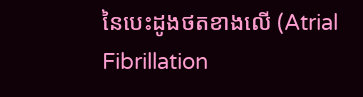នៃបេះដូងថតខាងលើ (Atrial Fibrillation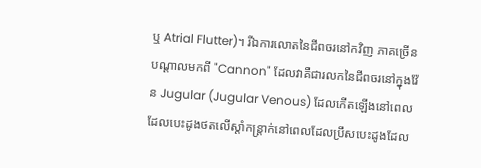ឬ Atrial Flutter)។ រីឯការលោតនៃជីពចរនៅកវិញ ភាគច្រើនបណ្ដាលមកពី "Cannon" ដែលវាគឺជារលកនៃជីពចរនៅក្នុងវ៉ែន Jugular (Jugular Venous) ដែលកើតឡើងនៅពេលដែលបេះដូងថតលើស្ដាំកន្រ្តាក់នៅពេលដែលប្រឹសបេះដូងដែល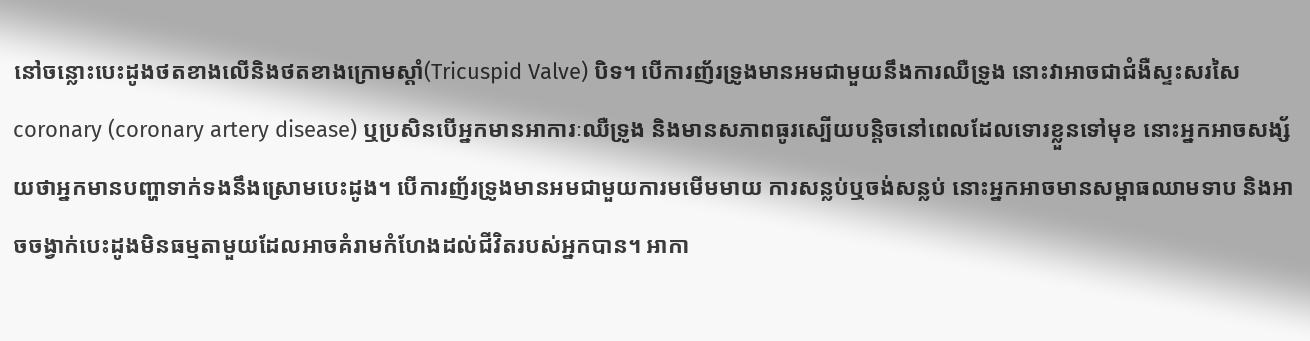នៅចន្លោះបេះដូងថតខាងលើនិងថតខាងក្រោមស្ដាំ(Tricuspid Valve) បិទ។ បើការញ័រទ្រូងមានអមជាមួយនឹងការឈឺទ្រូង នោះវាអាចជាជំងឺស្ទះសរសៃ coronary (coronary artery disease) ឬប្រសិនបើអ្នកមានអាការៈឈឺទ្រូង និងមានសភាពធូរស្បើយបន្តិចនៅពេលដែលទោរខ្លួនទៅមុខ នោះអ្នកអាចសង្ស័យថាអ្នកមានបញ្ហាទាក់ទងនឹងស្រោមបេះដូង។ បើការញ័រទ្រូងមានអមជាមួយការមមើមមាយ ការសន្លប់ឬចង់សន្លប់ នោះអ្នកអាចមានសម្ពាធឈាមទាប និងអាចចង្វាក់បេះដូងមិនធម្មតាមួយដែលអាចគំរាមកំហែងដល់ជីវិតរបស់អ្នកបាន។ អាកា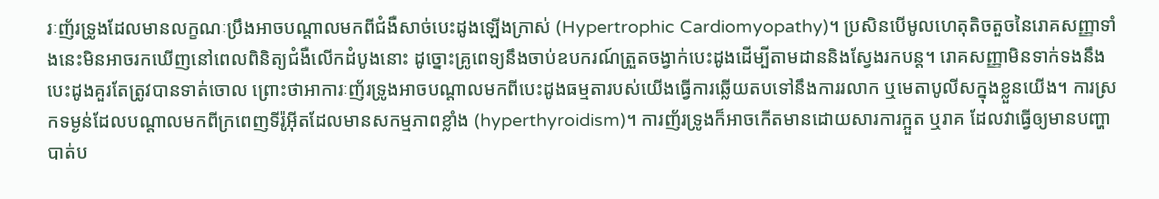រៈញ័រទ្រូងដែលមានលក្ខណៈប្រឹងអាចបណ្ដាលមកពីជំងឺសាច់បេះដូងឡើងក្រាស់ (Hypertrophic Cardiomyopathy)។ ប្រសិនបើមូលហេតុតិចតួចនៃរោគសញ្ញាទាំងនេះមិនអាចរកឃើញនៅពេលពិនិត្យជំងឺលើកដំបូងនោះ ដូច្នោះគ្រូពេទ្យនឹងចាប់ឧបករណ៍ត្រួតចង្វាក់បេះដូងដើម្បីតាមដាននិងស្វែងរកបន្ត។ រោគសញ្ញាមិនទាក់ទងនឹងបេះដូងគួរតែត្រូវបានទាត់ចោល ព្រោះថាអាការៈញ័រទ្រូងអាចបណ្ដាលមកពីបេះដូងធម្មតារបស់យើងធ្វើការឆ្លើយតបទៅនឹងការរលាក ឬមេតាបូលីសក្នុងខ្លួនយើង។ ការស្រកទម្ងន់ដែលបណ្ដាលមកពីក្រពេញទីរ៉ូអ៊ីតដែលមានសកម្មភាពខ្លាំង (hyperthyroidism)។ ការញ័រទ្រូងក៏អាចកើតមានដោយសារការក្អួត ឬរាគ ដែលវាធ្វើឲ្យមានបញ្ហាបាត់ប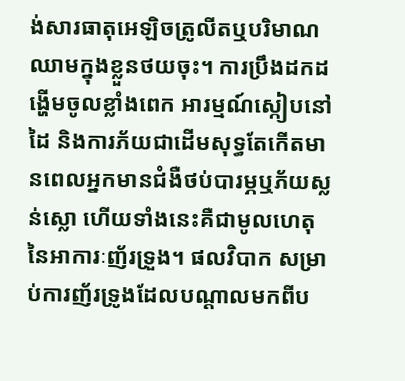ង់សារធាតុអេឡិចត្រូលីតឬបរិមាណឈាមក្នុងខ្លួនថយចុះ។ ការប្រឹងដកដង្ហើមចូលខ្លាំងពេក អារម្មណ៍ស្កៀបនៅដៃ និងការភ័យជាដើមសុទ្ធតែកើតមានពេលអ្នកមានជំងឺថប់បារម្ភឬភ័យស្លន់ស្លោ ហើយទាំងនេះគឺជាមូលហេតុនៃអាការៈញ័រទ្រួង។ ផលវិបាក សម្រាប់ការញ័រទ្រូងដែលបណ្ដាលមកពីប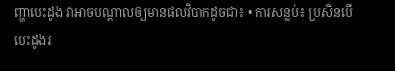ញ្ហាបេះដូង វាអាចបណ្ដាលឲ្យមានផលវិបាកដូចជា៖ • ការសន្លប់៖ ប្រសិនបើបេះដូងរ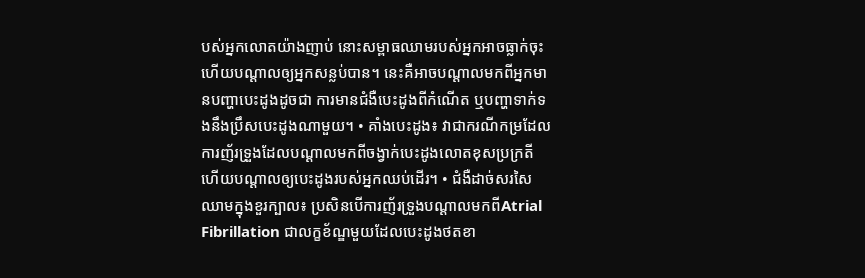បស់អ្នកលោតយ៉ាងញាប់ នោះសម្ពាធឈាមរបស់អ្នកអាចធ្លាក់ចុះ ហើយបណ្ដាលឲ្យអ្នកសន្លប់បាន។ នេះគឺអាចបណ្ដាលមកពីអ្នកមានបញ្ហាបេះដូងដូចជា ការមានជំងឺបេះដូងពីកំណើត ឬបញ្ហាទាក់ទងនឹងប្រឹសបេះដូងណាមួយ។ • គាំងបេះដូង៖ វាជាករណីកម្រដែលការញ័រទ្រួងដែលបណ្ដាលមកពីចង្វាក់បេះដូងលោតខុសប្រក្រតី ហើយបណ្ដាលឲ្យបេះដូងរបស់អ្នកឈប់ដើរ។ • ជំងឺដាច់សរសៃឈាមក្នុងខួរក្បាល៖ ប្រសិនបើការញ័រទ្រួងបណ្ដាលមកពីAtrial Fibrillation ជាលក្ខខ័ណ្ឌមួយដែលបេះដូងថតខា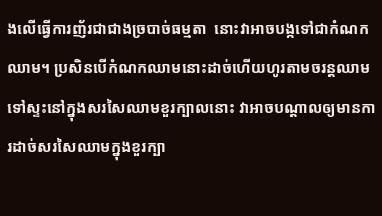ងលើធ្វើការញ័រជាជាងច្របាច់ធម្មតា  នោះវាអាចបង្កទៅជាកំណកឈាម។ ប្រសិនបើកំណកឈាមនោះដាច់ហើយហូរតាមចរន្តឈាមទៅស្ទះនៅក្នុងសរសៃឈាមខួរក្បាលនោះ វាអាចបណ្ដាលឲ្យមានការដាច់សរសៃឈាមក្នុងខួរក្បា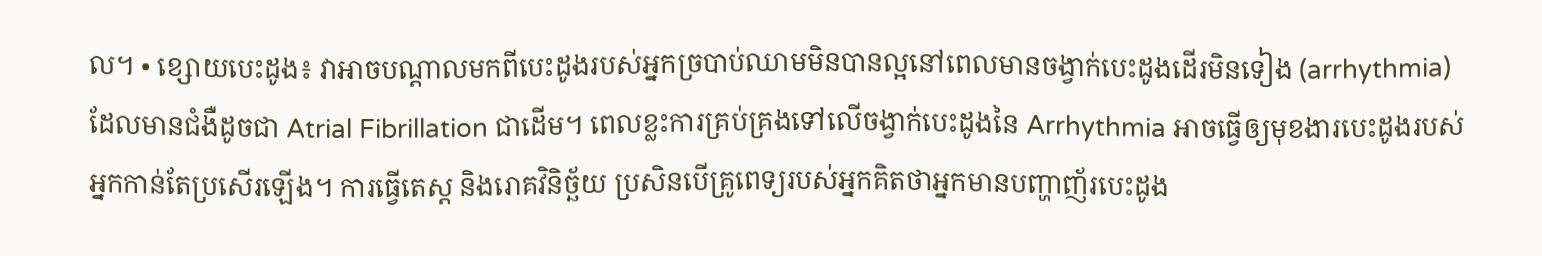ល។ • ខ្សោយបេះដូង៖ វាអាចបណ្ដាលមកពីបេះដូងរបស់អ្នកច្របាប់ឈាមមិនបានល្អនៅពេលមានចង្វាក់បេះដូងដើរមិនទៀង (arrhythmia) ដែលមានជំងឺដូចជា Atrial Fibrillation ជាដើម។ ពេលខ្លះការគ្រប់គ្រងទៅលើចង្វាក់បេះដូងនៃ Arrhythmia អាចធ្វើឲ្យមុខងារបេះដូងរបស់អ្នកកាន់តែប្រសើរឡើង។ ការធ្វើតេស្ត និងរោគវិនិច្ឆ័យ ប្រសិនបើគ្រូពេទ្យរបស់អ្នកគិតថាអ្នកមានបញ្ហាញ័របេះដូង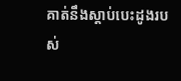គាត់នឹងស្ដាប់បេះដូងរបស់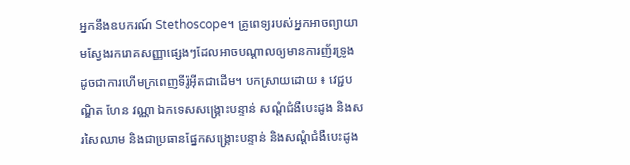អ្នកនឹងឧបករណ៍ Stethoscope។ គ្រូពេទ្យរបស់អ្នកអាចព្យាយាមស្វែងរករោគសញ្ញាផ្សេងៗដែលអាចបណ្ដាលឲ្យមានការញ័រទ្រូង ដូចជាការហើមក្រពេញទីរ៉ូអ៊ីតជាដើម។ បកស្រាយដោយ ៖ វេជ្ជបណ្ឌិត ហែន វណ្ណា ឯកទេសសង្រ្គោះបន្ទាន់ សណ្តំជំងឺបេះដូង និងសរសៃឈាម និងជាប្រធានផ្នែកសង្រ្គោះបន្ទាន់ និងសណ្តំជំងឺបេះដូង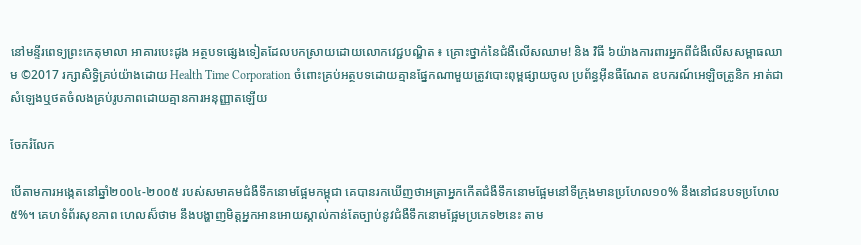នៅមន្ទីរពេទ្យព្រះកេតុមាលា អាគារបេះដូង អត្ថបទផ្សេងទៀតដែលបកស្រាយដោយលោកវេជ្ជបណ្ឌិត ៖ គ្រោះថ្នាក់នៃជំងឺលើសឈាម! និង វិធី ៦យ៉ាងការពារអ្នកពីជំងឺលើសសម្ពាធឈាម ©2017 រក្សាសិទ្ធិគ្រប់យ៉ាងដោយ Health Time Corporation ចំពោះគ្រប់អត្ថបទដោយគ្មានផ្នែកណាមួយត្រូវបោះពុម្ពផ្សាយចូល ប្រព័ន្ធអ៊ីនធឺណែត ឧបករណ៍អេឡិចត្រូនិក អាត់ជាសំឡេងឬថតចំលងគ្រប់រូបភាពដោយគ្មានការអនុញ្ញាតឡើយ

ចែករំលែក

បើតាមការអង្កេតនៅឆ្នាំ២០០៤-២០០៥ របស់សមាគមជំងឺទឹកនោមផ្អែមកម្ពុជា គេបានរកឃើញថាអត្រាអ្នកកើតជំងឺទឹកនោមផ្អែមនៅទីក្រុងមានប្រហែល១០% នឹងនៅជនបទប្រហែល៥%។ គេហទំព័រសុខភាព ហេលស៏ថាម នឹងបង្ហាញមិត្តអ្នកអានអោយស្គាល់កាន់តែច្បាប់នូវជំងឺទឹកនោមផ្អែមប្រភេទ២នេះ តាម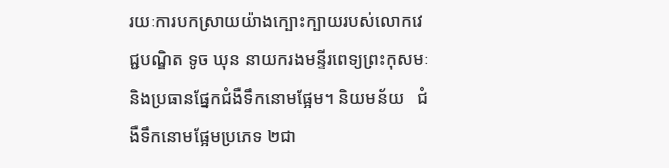រយៈការបកស្រាយយ៉ាងក្បោះក្បាយរបស់លោកវេជ្ជបណ្ឌិត ទូច ឃុន នាយករងមន្ទីរពេទ្យព្រះកុសមៈនិងប្រធានផ្នែកជំងឺទឹកនោមផ្អែម។ និយមន័យ   ជំងឺទឹកនោមផ្អែមប្រភេទ ២ជា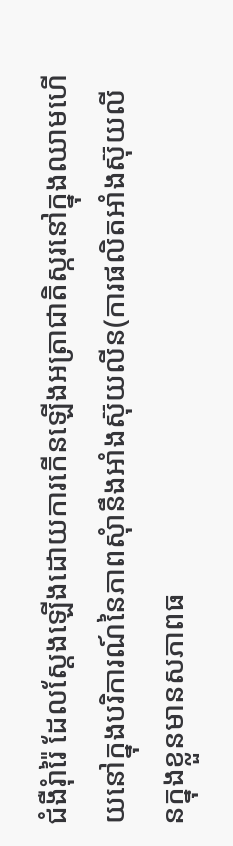ជំងឺរុំារ៉ៃ ដែលស្ដែងឡើងដោយការកើនឡើងអត្រាជាតិស្ករនៅក្នុងឈាមហើយនៅក្នុងបរិការណ៍នៃភាពសុំានឹងអាំងស៊ុយលីន(ការផលិតអាំងស៊ុយលីនក្នុងខ្លួនមានសភាពធ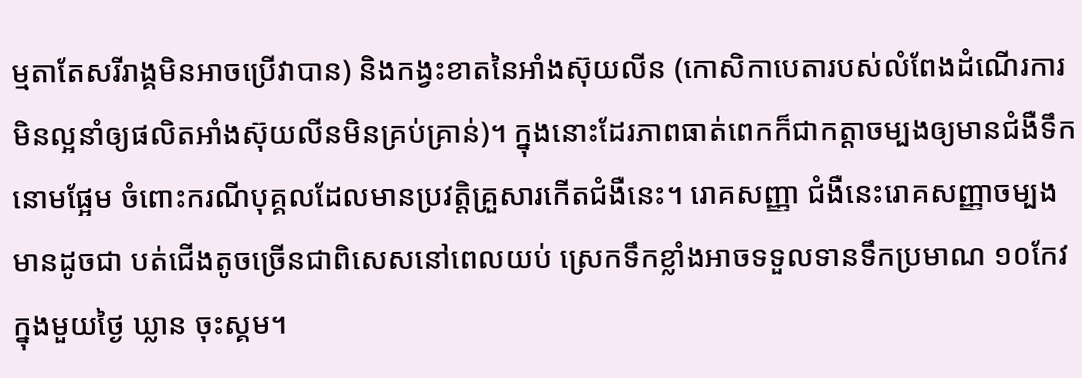ម្មតាតែសរីរាង្គមិនអាចប្រើវាបាន) និងកង្វះខាតនៃអាំងស៊ុយលីន (កោសិកាបេតារបស់លំពែងដំណើរការមិនល្អនាំឲ្យផលិតអាំងស៊ុយលីនមិនគ្រប់គ្រាន់)។ ក្នុងនោះដែរភាពធាត់ពេកក៏ជាកត្តាចម្បងឲ្យមានជំងឺទឹកនោមផ្អែម ចំពោះករណីបុគ្គលដែលមានប្រវត្តិគ្រួសារកើតជំងឺនេះ។ រោគសញ្ញា ជំងឺនេះរោគសញ្ញាចម្បងមានដូចជា បត់ជើងតូចច្រើនជាពិសេសនៅពេលយប់ ស្រេកទឹកខ្លាំងអាចទទួលទានទឹកប្រមាណ ១០កែវក្នុងមួយថ្ងៃ ឃ្លាន ចុះស្គម។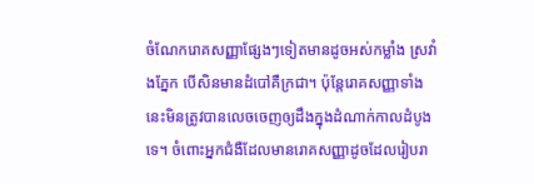ចំណែករោគសញ្ញាផ្សែងៗទៀតមានដូចអស់កម្លាំង ស្រវាំងភ្នែក បើសិនមានដំបៅគឺក្រជា។ ប៉ុន្តែរោគសញ្ញាទាំងនេះមិនត្រូវបានលេចចេញឲ្យដឹងក្នុងដំណាក់កាលដំបូងទេ។ ចំពោះអ្នកជំងឺដែលមានរោគសញ្ញាដូចដែលរៀបរា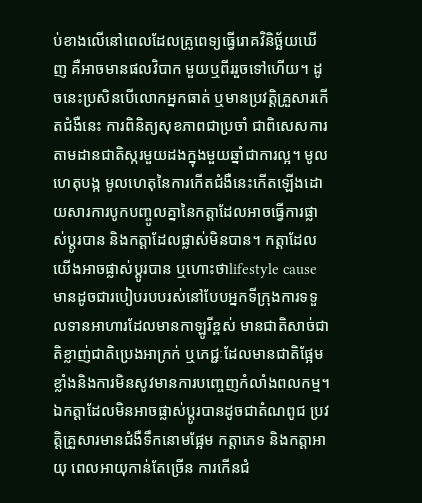ប់ខាងលើនៅពេលដែលគ្រូពេទ្យធ្វើរោគវិនិច្ឆ័យឃើញ គឺអាចមានផលវិបាក មួយឬពីររួចទៅហើយ។ ដូចនេះប្រសិនបើលោកអ្នកធាត់ ឬមានប្រវត្តិគ្រួសារកើតជំងឺនេះ ការពិនិត្យសុខភាពជាប្រចាំ ជាពិសេសការតាមដានជាតិស្ករមួយដងក្នុងមួយឆ្នាំជាការល្អ។ មូលហេតុបង្ក មូលហេតុនៃការកើតជំងឺនេះកើតឡើងដោយសារការបូកបញ្ចូលគ្នានៃកត្តាដែលអាចធ្វើការផ្លាស់ប្ដូរបាន និងកត្តាដែលផ្លាស់មិនបាន។ កត្តាដែលយើងអាចផ្លាស់ប្ដូរបាន ឬហោះថាlifestyle cause មានដូចជារបៀបរបបរស់នៅបែបអ្នកទីក្រុងការទទួលទានអាហារដែលមានកាឡូរីខ្ពស់ មានជាតិសាច់ជាតិខ្លាញ់ជាតិប្រេងអាក្រក់ ឬភេជ្ជៈដែលមានជាតិផ្អែមខ្លាំងនិងការមិនសូវមានការបញ្ចេញកំលាំងពលកម្ម។ ឯកត្តាដែលមិនអាចផ្លាស់ប្ដូរបានដូចជាតំណពូជ ប្រវត្តិគ្រួសារមានជំងឺទឹកនោមផ្អែម កត្តាភេទ និងកត្តាអាយុ ពេលអាយុកាន់តែច្រើន ការកើនជំ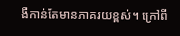ងឺកាន់តែមានភាគរយខ្ពស់។ ក្រៅពី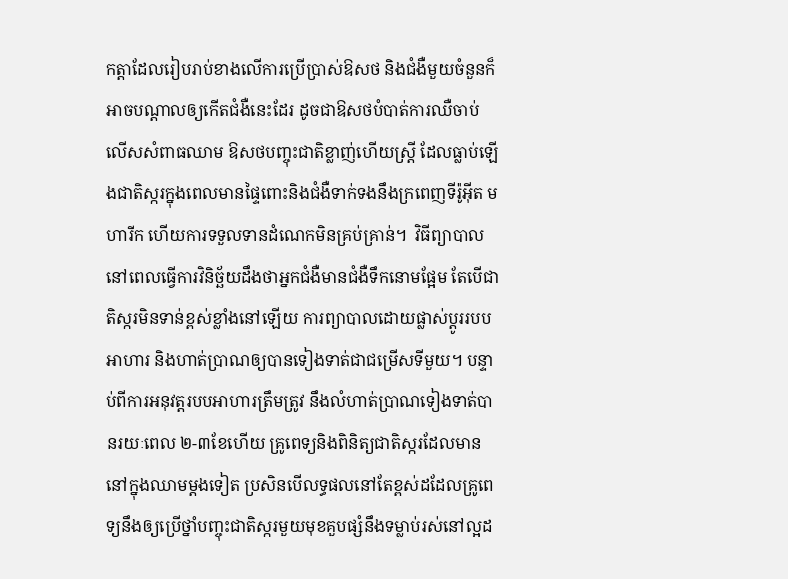កត្តាដែលរៀបរាប់ខាងលើការប្រើប្រាស់ឱសថ និងជំងឺមួយចំនួនក៏អាចបណ្ដាលឲ្យកើតជំងឺនេះដែរ ដូចជាឱសថបំបាត់ការឈឺចាប់ លើសសំពាធឈាម ឱសថបញ្ចុះជាតិខ្លាញ់ហើយស្រ្តី ដែលធ្លាប់ឡើងជាតិស្ករក្នុងពេលមានផ្ទៃពោះនិងជំងឺទាក់ទងនឹងក្រពេញទីរ៉ូអ៊ីត មហារីក ហើយការទទួលទានដំណេកមិនគ្រប់គ្រាន់។  វិធីព្យាបាល នៅពេលធ្វើការវិនិច្ឆ័យដឹងថាអ្នកជំងឺមានជំងឺទឹកនោមផ្អែម តែបើជាតិស្ករមិនទាន់ខ្ពស់ខ្លាំងនៅឡើយ ការព្យាបាលដោយផ្លាស់ប្ដូររបបអាហារ និងហាត់ប្រាណឲ្យបានទៀងទាត់ជាជម្រើសទីមួយ។ បន្ទាប់ពីការអនុវត្តរបបអាហារត្រឹមត្រូវ នឹងលំហាត់ប្រាណទៀងទាត់បានរយៈពេល ២-៣ខែហើយ គ្រូពេទ្យនិងពិនិត្យជាតិស្ករដែលមាននៅក្នុងឈាមម្ដងទៀត ប្រសិនបើលទ្ធផលនៅតែខ្ពស់ដដែលគ្រូពេទ្យនឹងឲ្យប្រើថ្នាំបញ្ចុះជាតិស្ករមួយមុខគួបផ្សំនឹងទម្លាប់រស់នៅល្អដ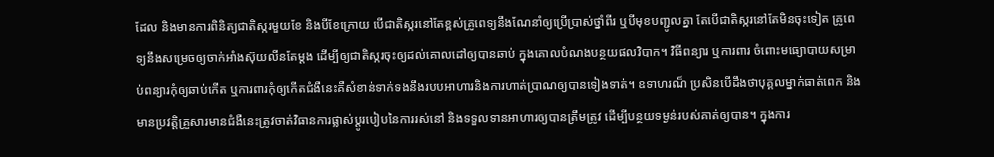ដែល និងមានការពិនិត្យជាតិស្ករមួយខែ និងបីខែក្រោយ បើជាតិស្ករនៅតែខ្ពស់គ្រូពេទ្យនឹងណែនាំឲ្យប្រើប្រាស់ថ្នាំពីរ ឬបីមុខបញ្ជូលគ្នា តែបើជាតិស្ករនៅតែមិនចុះទៀត គ្រូពេទ្យនឹងសម្រេចឲ្យចាក់អាំងស៊ុយលីនតែម្ដង ដើម្បីឲ្យជាតិស្ករចុះឲ្យដល់គោលដៅឲ្យបានឆាប់ ក្នុងគោលបំណងបន្ថយផលវិបាក។ វិធីពន្យារ ឬការពារ ចំពោះមធ្យោបាយសម្រាប់ពន្យារកុំឲ្យឆាប់កើត ឬការពារកុំឲ្យកើតជំងឺនេះគឺសំខាន់ទាក់ទងនឹងរបបអាហារនិងការហាត់ប្រាណឲ្យបានទៀងទាត់។ ឧទាហរណ៏ ប្រសិនបើដឹងថាបុគ្គលម្នាក់ធាត់ពេក និងមានប្រវត្តិគ្រួសារមានជំងឺនេះត្រូវចាត់វិធានការផ្លាស់ប្តូរបៀបនៃការរស់នៅ និងទទួលទានអាហារឲ្យបានត្រឹមត្រូវ ដើម្បីបន្ថយទម្ងន់របស់គាត់ឲ្យបាន។ ក្នុងការ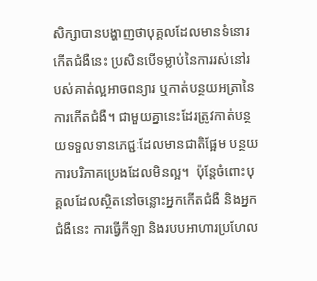សិក្សាបានបង្ហាញថាបុគ្គលដែលមានទំនោរកើតជំងឺនេះ ប្រសិនបើទម្លាប់នៃការរស់នៅរបស់គាត់ល្អអាចពន្យារ ឬកាត់បន្ថយអត្រានៃការកើតជំងឺ។ ជាមួយគ្នានេះដែរត្រូវកាត់បន្ថយទទួលទានភេជ្ជៈដែលមានជាតិផ្អែម បន្ថយការបរិភាគប្រេងដែលមិនល្អ។  ប៉ុន្តែចំពោះបុគ្គលដែលស្ថិតនៅចន្លោះអ្នកកើតជំងឺ និងអ្នកជំងឺនេះ ការធ្វើកីឡា និងរបបអាហារប្រហែល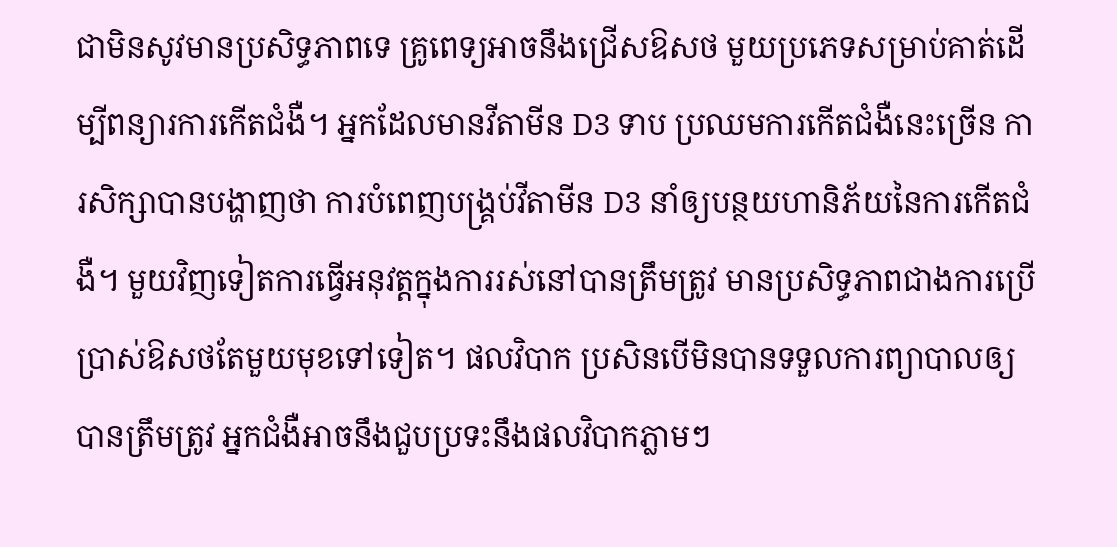ជាមិនសូវមានប្រសិទ្ធភាពទេ គ្រូពេទ្យអាចនឹងជ្រើសឱសថ មួយប្រភេទសម្រាប់គាត់ដើម្បីពន្យារការកើតជំងឺ។ អ្នកដែលមានវីតាមីន D3 ទាប ប្រឈមការកើតជំងឺនេះច្រើន ការសិក្សាបានបង្ហាញថា ការបំពេញបង្គ្រប់វីតាមីន D3 នាំឲ្យបន្ថយហានិភ័យនៃការកើតជំងឺ។ មួយវិញទៀតការធ្វើអនុវត្តក្នុងការរស់នៅបានត្រឹមត្រូវ មានប្រសិទ្ធភាពជាងការប្រើប្រាស់ឱសថតែមួយមុខទៅទៀត។ ផលវិបាក ប្រសិនបើមិនបានទទួលការព្យាបាលឲ្យបានត្រឹមត្រូវ អ្នកជំងឺអាចនឹងជួបប្រទះនឹងផលវិបាកភ្លាមៗ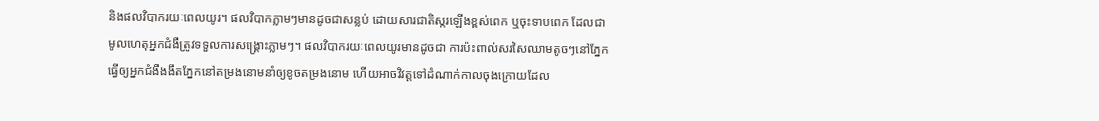និងផលវិបាករយៈពេលយូរ។ ផលវិបាកភ្លាមៗមានដូចជាសន្លប់ ដោយសារជាតិស្ករឡើងខ្ពស់ពេក ឬចុះទាបពេក ដែលជាមូលហេតុអ្នកជំងឺត្រូវទទួលការសង្គ្រោះភ្លាមៗ។ ផលវិបាករយៈពេលយូរមានដូចជា ការប៉ះពាល់សរសៃឈាមតូចៗនៅភ្នែកធ្វើឲ្យអ្នកជំងឺងងឹតភ្នែកនៅតម្រងនោមនាំឲ្យខូចតម្រងនោម ហើយអាចវិវត្តទៅដំណាក់កាលចុងក្រោយដែល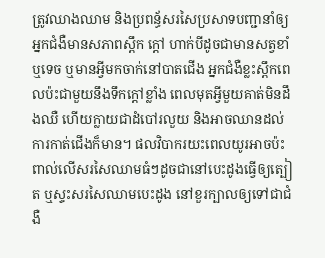ត្រូវឈាងឈាម និងប្រពន្ធ័សរសៃប្រសាទបញ្ជានាំឲ្យអ្នកជំងឺមានសភាពស្ពឹក ក្ដៅ ហាក់បីដូចជាមានសត្វខាំ ឬទេច ឬមានអ្វីមកចាក់នៅបាតជើង អ្នកជំងឺខ្លះស្ពឹកពេលប៉ះជាមួយនឹងទឹកក្ដៅខ្លាំង ពេលមុតអ្វីមួយគាត់មិនដឹងឈឺ ហើយក្លាយជាដំបៅរលួយ និងអាចឈានដល់ការកាត់ជើងក៏មាន។ ផលវិបាករយះពេលយូរអាចប៉ះពាល់លើសរសៃឈាមធំៗដូចជានៅបេះដូងធ្វើឲ្យត្បៀត ឬស្ទះសរសៃឈាមបេះដូង នៅខួរក្បាលឲ្យទៅជាជំងឺ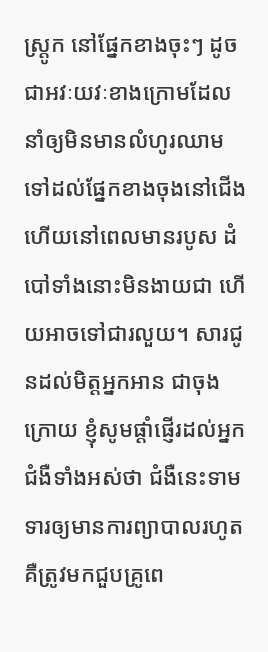ស្ត្រូក នៅផ្នែកខាងចុះៗ ដូចជាអវៈយវៈខាងក្រោមដែលនាំឲ្យមិនមានលំហូរឈាមទៅដល់ផ្នែកខាងចុងនៅជើង ហើយនៅពេលមានរបូស ដំបៅទាំងនោះមិនងាយជា ហើយអាចទៅជារលួយ។ សារជូនដល់មិត្តអ្នកអាន ជាចុងក្រោយ ខ្ញុំសូមផ្ដាំផ្ញើរដល់អ្នកជំងឺទាំងអស់ថា ជំងឺនេះទាមទារឲ្យមានការព្យាបាលរហូតគឺត្រូវមកជួបគ្រូពេ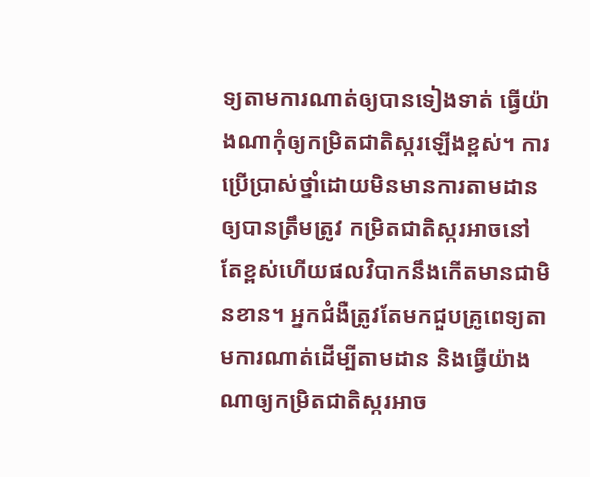ទ្យតាមការណាត់ឲ្យបានទៀងទាត់ ធ្វើយ៉ាងណាកុំឲ្យកម្រិតជាតិស្ករឡើងខ្ពស់។ ការប្រើប្រាស់ថ្នាំដោយមិនមានការតាមដានឲ្យបានត្រឹមត្រូវ កម្រិតជាតិស្ករអាចនៅតែខ្ពស់ហើយផលវិបាកនឹងកើតមានជាមិនខាន។ អ្នកជំងឺត្រូវតែមកជួបគ្រូពេទ្យតាមការណាត់ដើម្បីតាមដាន និងធ្វើយ៉ាងណាឲ្យកម្រិតជាតិស្ករអាច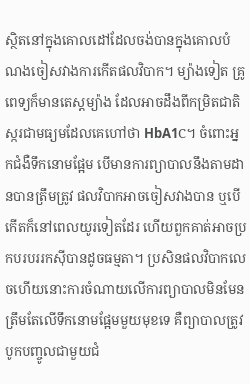ស្ថិតនៅក្នុងគោលដៅដែលចង់បានក្នុងគោលបំណងចៀសវាងការកើតផលវិបាក។ ម្យ៉ាងទៀត គ្រូពេទ្យក៏មានតេស្ដម្យ៉ាង ដែលអាចដឹងពីកម្រិតជាតិស្ករជាមធ្យមដែលគេហៅថា HbA1C។ ចំពោះអ្នកជំងឺទឹកនោមផ្អែម បើមានការព្យាបាលនឹងតាមដានបានត្រឹមត្រូវ ផលវិបាកអាចចៀសវាងបាន ឬបើកើតក៏នៅពេលយូរទៀតដែរ ហើយពួកគាត់អាចប្រកបរបររកស៊ីបានដូចធម្មតា។ ប្រសិនផលវិបាកលេចហើយនោះការចំណាយលើការព្យាបាលមិនមែនត្រឹមតែលើទឹកនោមផ្អែមមួយមុខទេ គឺព្យាបាលត្រូវបូកបញ្ចូលជាមួយជំ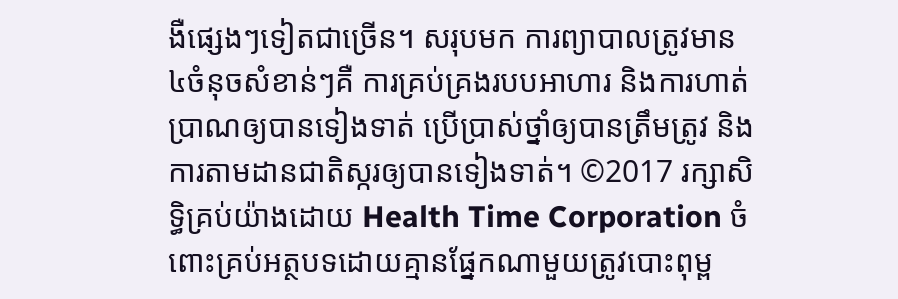ងឺផ្សេងៗទៀតជាច្រើន។ សរុបមក ការព្យាបាលត្រូវមាន ៤ចំនុចសំខាន់ៗគឺ ការគ្រប់គ្រងរបបអាហារ និងការហាត់ប្រាណឲ្យបានទៀងទាត់ ប្រើប្រាស់ថ្នាំឲ្យបានត្រឹមត្រូវ និងការតាមដានជាតិស្ករឲ្យបានទៀងទាត់។ ©2017 រក្សាសិទ្ធិគ្រប់យ៉ាងដោយ Health Time Corporation ចំពោះគ្រប់អត្ថបទដោយគ្មានផ្នែកណាមួយត្រូវបោះពុម្ព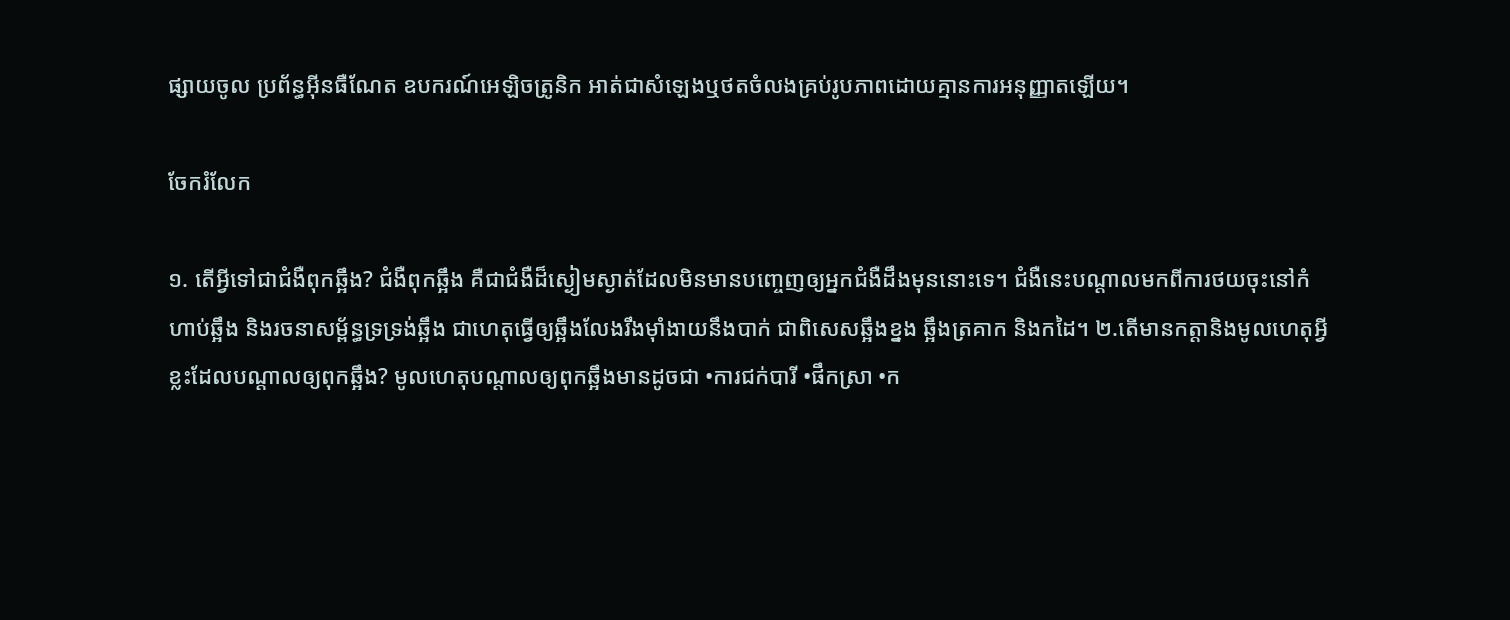ផ្សាយចូល ប្រព័ន្ធអ៊ីនធឺណែត ឧបករណ៍អេឡិចត្រូនិក អាត់ជាសំឡេងឬថតចំលងគ្រប់រូបភាពដោយគ្មានការអនុញ្ញាតឡើយ។

ចែករំលែក

១. តើអ្វីទៅជាជំងឺពុកឆ្អឹង? ជំងឺពុកឆ្អឹង គឺជាជំងឺដ៏ស្ងៀមស្ងាត់ដែលមិនមានបញ្ចេញឲ្យអ្នកជំងឺដឹងមុននោះទេ។ ជំងឺនេះបណ្តាលមកពីការថយចុះនៅកំហាប់ឆ្អឹង និងរចនាសម្ព័ន្ធទ្រទ្រង់ឆ្អឹង ជាហេតុធ្វើឲ្យឆ្អឹងលែងរឹងម៉ាំងាយនឹងបាក់ ជាពិសេសឆ្អឹងខ្នង ឆ្អឹងត្រគាក និងកដៃ។ ២.តើមានកត្តានិងមូលហេតុអ្វីខ្លះដែលបណ្តាលឲ្យពុកឆ្អឹង? មូលហេតុបណ្តាលឲ្យពុកឆ្អឹងមានដូចជា •ការជក់បារី •ផឹកស្រា •ក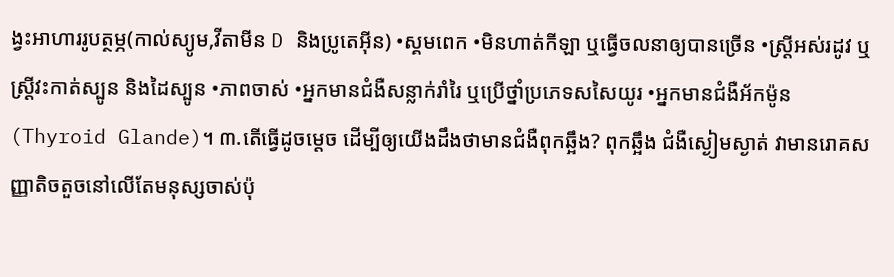ង្វះអាហាររូបត្ថម្ភ(កាល់ស្យូម,វីតាមីន D និងប្រូតេអ៊ីន) •ស្គមពេក •មិនហាត់កីឡា ឬធ្វើចលនាឲ្យបានច្រើន •ស្រ្តីអស់រដូវ ឬស្រ្តីវះកាត់ស្បូន និងដៃស្បូន •ភាពចាស់ •អ្នកមានជំងឺសន្លាក់រាំរៃ ឬប្រើថ្នាំប្រភេទសសៃយូរ •អ្នកមានជំងឺអ័កម៉ូន(Thyroid Glande)។ ៣.តើធ្វើដូចម្តេច ដើម្បីឲ្យយើងដឹងថាមានជំងឺពុកឆ្អឹង? ពុកឆ្អឹង ជំងឺស្ងៀមស្ងាត់ វាមានរោគសញ្ញាតិចតួចនៅលើតែមនុស្សចាស់ប៉ុ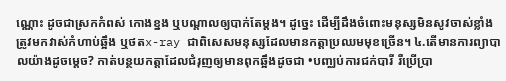ណ្ណោះ ដូចជាស្រកកំពស់ កោងខ្នង ឬបណ្តាលឲ្យបាក់តែម្តង។ ដូច្នេះ ដើម្បីដឹងចំពោះមនុស្សមិនសូវចាស់ខ្លាំង ត្រូវមកវាស់កំហាប់ឆ្អឹង ឬថតx-ray ជាពិសេសមនុស្សដែលមានកត្តាប្រឈមមុខច្រើន។ ៤.តើមានការព្យាបាលយ៉ាងដូចម្តេច? កាត់បន្ថយកត្តាដែលជំរុញឲ្យមានពុកឆ្អឹងដូចជា •បញ្ឈប់ការជក់បារី រឺប្រើប្រា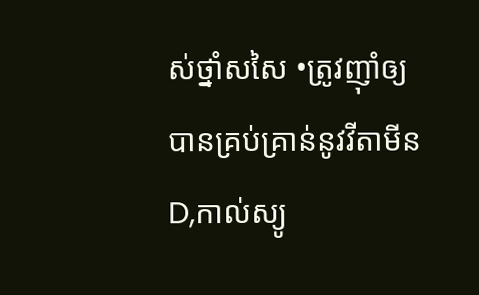ស់ថ្នាំសសៃ •ត្រូវញ៉ាំឲ្យបានគ្រប់គ្រាន់នូវវីតាមីន D,កាល់ស្យូ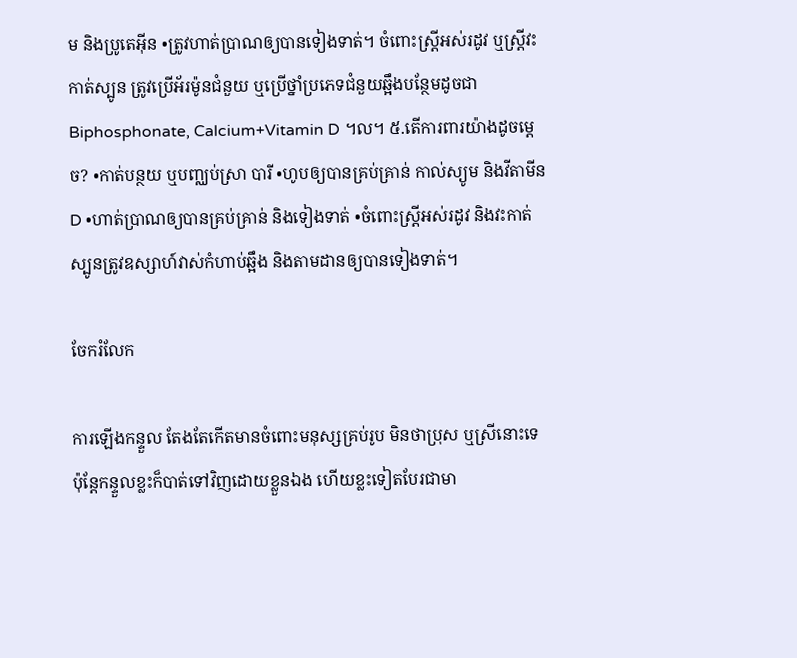ម និងប្រូតេអ៊ីន •ត្រូវហាត់ប្រាណឲ្យបានទៀងទាត់។ ចំពោះស្រ្តីអស់រដូវ ឬស្រ្តីវះកាត់ស្បូន ត្រូវប្រើអ័រម៉ូនជំនួយ ឬប្រើថ្នាំប្រភេទជំនួយឆ្អឹងបន្ថែមដូចជា Biphosphonate, Calcium+Vitamin D ។ល។ ៥.តើការពារយ៉ាងដូចម្តេច? •កាត់បន្ថយ ឬបញ្ឈប់ស្រា បារី •ហូបឲ្យបានគ្រប់គ្រាន់ កាល់ស្យូម និងវីតាមីនD •ហាត់ប្រាណឲ្យបានគ្រប់គ្រាន់ និងទៀងទាត់ •ចំពោះស្រ្តីអស់រដូវ និងវះកាត់ស្បូនត្រូវឧស្សាហ៍វាស់កំហាប់ឆ្អឹង និងតាមដានឲ្យបានទៀងទាត់។

ចែករំលែក

ការឡើងកន្ទួល តែងតែកើតមានចំពោះមនុស្សគ្រប់រូប មិនថាប្រុស ឬស្រីនោះទេ ប៉ុន្តែកន្ទួលខ្លះក៏បាត់ទៅវិញដោយខ្លួនឯង ហើយខ្លះទៀតបែរជាមា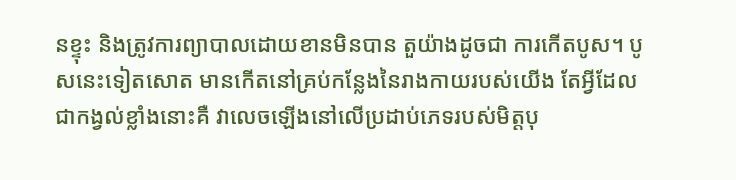នខ្ទុះ និងត្រូវការព្យាបាលដោយខានមិនបាន តួយ៉ាងដូចជា ការកើតបូស។ បូសនេះទៀតសោត មានកើតនៅគ្រប់កន្លែងនៃរាងកាយរបស់យើង តែអ្វីដែលជាកង្វល់ខ្លាំងនោះគឺ វាលេចឡើងនៅលើប្រដាប់ភេទរបស់មិត្តបុ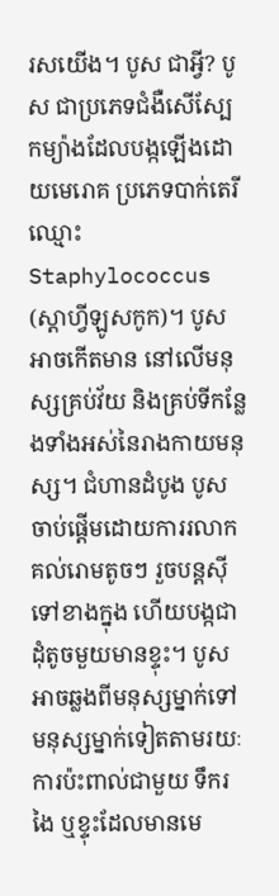រសយើង។ បូស ជាអ្វី? បូស ជាប្រភេទជំងឺសើស្បែកម្យ៉ាងដែលបង្កឡើងដោយមេរោគ ប្រភេទបាក់តេរីឈ្មោះ Staphylococcus (ស្ដាហ្វីឡូសកូក)។ បូសអាចកើតមាន នៅលើមនុស្សគ្រប់វ័យ និងគ្រប់ទីកន្លែងទាំងអស់នៃរាងកាយមនុស្ស។ ជំហានដំបូង បូសចាប់ផ្ដើមដោយការរលាកគល់រោមតូចៗ រួចបន្ដស៊ីទៅខាងក្នុង ហើយបង្កជាដុំតូចមួយមានខ្ទុះ។ បូសអាចឆ្លងពីមនុស្សម្នាក់ទៅមនុស្សម្នាក់ទៀតតាមរយៈការប៉ះពាល់ជាមួយ ទឹករងៃ ឬខ្ទុះដែលមានមេ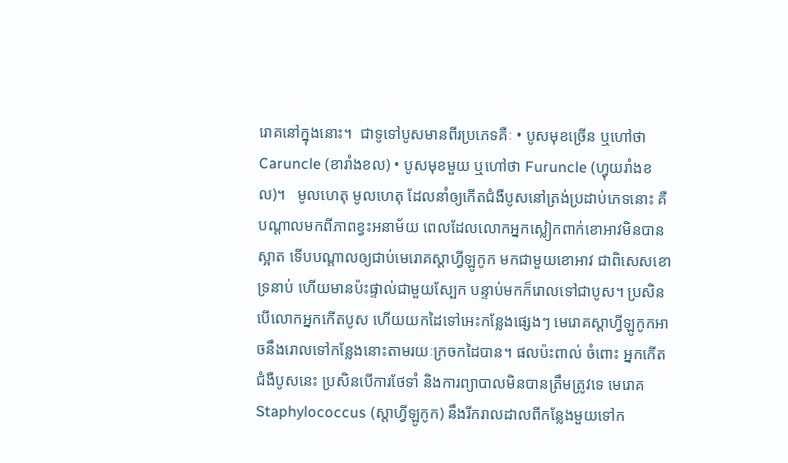រោគនៅក្នុងនោះ។  ជាទូទៅបូសមានពីរប្រភេទគឺៈ • បូសមុខច្រើន ឬហៅថា Caruncle (ខារាំងខល) • បូសមុខមួយ ឬហៅថា Furuncle (ហ្វុយរាំងខល)។   មូលហេតុ មូលហេតុ ដែលនាំឲ្យកើតជំងឺបូសនៅត្រង់ប្រដាប់ភេទនោះ គឺបណ្ដាលមកពីភាពខ្វះអនាម័យ ពេលដែលលោកអ្នកស្លៀកពាក់ខោអាវមិនបានស្អាត ទើបបណ្ដាលឲ្យជាប់មេរោគស្ដាហ្វីឡូកូក មកជាមួយខោអាវ ជាពិសេសខោទ្រនាប់ ហើយមានប៉ះផ្ទាល់ជាមួយស្បែក បន្ទាប់មកក៏រោលទៅជាបូស។ ប្រសិនបើលោកអ្នកកើតបូស ហើយយកដៃទៅអេះកន្លែងផ្សេងៗ មេរោគស្ដាហ្វីឡូកូកអាចនឹងរោលទៅកន្លែងនោះតាមរយៈក្រចកដៃបាន។ ផលប៉ះពាល់ ចំពោះ អ្នកកើតជំងឺបូសនេះ ប្រសិនបើការថែទាំ និងការព្យាបាលមិនបានត្រឹមត្រូវទេ មេរោគ Staphylococcus (ស្ដាហ្វីឡូកូក) នឹងរីករាលដាលពីកន្លែងមួយទៅក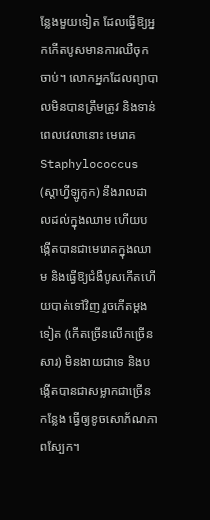ន្លែងមួយទៀត ដែលធ្វើឱ្យអ្នកកើតបូសមានការឈឺចុកចាប់។ លោកអ្នកដែលព្យាបាលមិនបានត្រឹមត្រូវ និងទាន់ពេលវេលានោះ មេរោគ Staphylococcus (ស្ដាហ្វីឡូកូក) នឹងរាលដាលដល់ក្នុងឈាម ហើយបង្កើតបានជាមេរោគក្នុងឈាម និងធ្វើឱ្យជំងឺបូសកើតហើយបាត់ទៅវិញ រួចកើតម្ដងទៀត (កើតច្រើនលើកច្រើនសារ) មិនងាយជាទេ និងបង្កើតបានជាសម្លាកជាច្រើនកន្លែង ធ្វើឲ្យខូចសោភ័ណភាពស្បែក។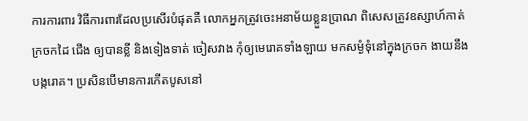ការការពារ វិធីការពារដែលប្រសើរបំផុតគឺ លោកអ្នកត្រូវចេះអនាម័យខ្លួនប្រាណ ពិសេសត្រូវឧស្សាហ៍កាត់ក្រចកដៃ ជើង ឲ្យបានខ្លី និងទៀងទាត់ ចៀសវាង កុំឲ្យមេរោគទាំងឡាយ មកសម្ងំទុំនៅក្នុងក្រចក ងាយនឹងបង្ករោគ។ ប្រសិនបើមានការកើតបូសនៅ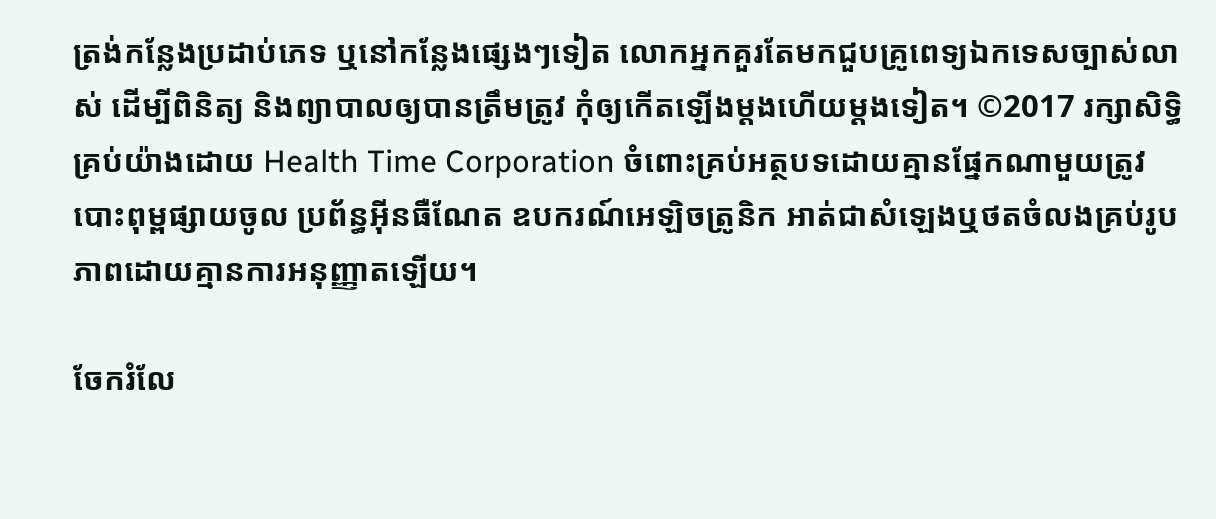ត្រង់កន្លែងប្រដាប់ភេទ ឬនៅកន្លែងផ្សេងៗទៀត លោកអ្នកគួរតែមកជួបគ្រូពេទ្យឯកទេសច្បាស់លាស់ ដើម្បីពិនិត្យ និងព្យាបាលឲ្យបានត្រឹមត្រូវ កុំឲ្យកើតឡើងម្ដងហើយម្ដងទៀត។ ©2017 រក្សាសិទ្ធិគ្រប់យ៉ាងដោយ Health Time Corporation ចំពោះគ្រប់អត្ថបទដោយគ្មានផ្នែកណាមួយត្រូវបោះពុម្ពផ្សាយចូល ប្រព័ន្ធអ៊ីនធឺណែត ឧបករណ៍អេឡិចត្រូនិក អាត់ជាសំឡេងឬថតចំលងគ្រប់រូបភាពដោយគ្មានការអនុញ្ញាតឡើយ។

ចែករំលែ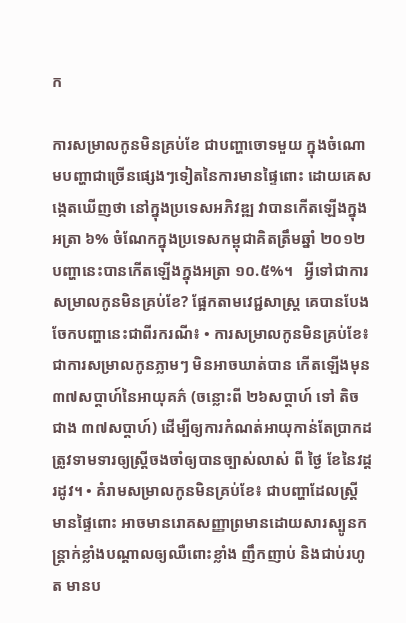ក

ការសម្រាលកូនមិនគ្រប់ខែ ជាបញ្ហាចោទមួយ ក្នុងចំណោមបញ្ហាជាច្រើនផ្សេងៗទៀតនៃការមានផ្ទៃពោះ ដោយគេសង្កេតឃើញថា នៅក្នុងប្រទេសអភិវឌ្ឍ វាបានកើតឡើងក្នុងអត្រា ៦% ចំណែកក្នុងប្រទេសកម្ពុជាគិតត្រឹមឆ្នាំ ២០១២ បញ្ហានេះបានកើតឡើងក្នុងអត្រា ១០.៥%។   អ្វីទៅជាការសម្រាលកូនមិនគ្រប់ខែ? ផ្អែកតាមវេជ្ជសាស្រ្ត គេបានបែងចែកបញ្ហានេះជាពីរករណី៖ • ការសម្រាលកូនមិនគ្រប់ខែ៖ ជាការសម្រាលកូនភ្លាមៗ មិនអាចឃាត់បាន កើតឡើងមុន ៣៧សប្តាហ៍នៃអាយុគភ៌ (ចន្លោះពី ២៦សប្តាហ៍ ទៅ តិចជាង ៣៧សប្តាហ៍) ដើម្បីឲ្យការកំណត់អាយុកាន់តែប្រាកដ ត្រូវទាមទារឲ្យស្រ្តីចងចាំឲ្យបានច្បាស់លាស់ ពី ថ្ងៃ ខែនៃវដ្តរដូវ។ • គំរាមសម្រាលកូនមិនគ្រប់ខែ៖ ជាបញ្ហាដែលស្រ្តីមានផ្ទៃពោះ អាចមានរោគសញ្ញាព្រមានដោយសារស្បូនកន្រ្តាក់ខ្លាំងបណ្តាលឲ្យឈឺពោះខ្លាំង ញឹកញាប់ និងជាប់រហូត មានប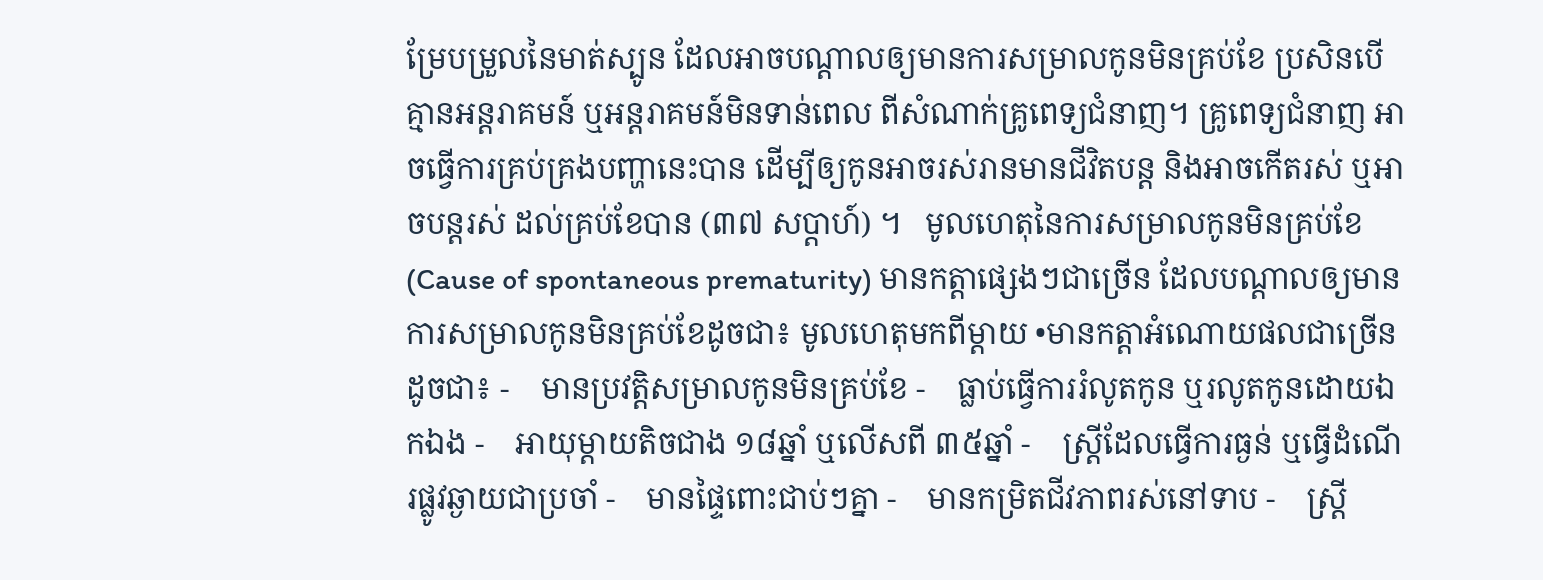ម្រែបម្រួលនៃមាត់ស្បូន ដែលអាចបណ្តាលឲ្យមានការសម្រាលកូនមិនគ្រប់ខែ ប្រសិនបើគ្មានអន្តរាគមន៍ ឬអន្តរាគមន៍មិនទាន់ពេល ពីសំណាក់គ្រូពេទ្យជំនាញ។ គ្រូពេទ្យជំនាញ អាចធ្វើការគ្រប់គ្រងបញ្ហានេះបាន ដើម្បីឲ្យកូនអាចរស់រានមានជីវិតបន្ត និងអាចកើតរស់ ឬអាចបន្តរស់ ដល់គ្រប់ខែបាន (៣៧ សប្តាហ៍) ។   មូលហេតុនៃការសម្រាលកូនមិនគ្រប់ខែ (Cause of spontaneous prematurity) មានកត្តាផ្សេងៗជាច្រើន ដែលបណ្តាលឲ្យមានការសម្រាលកូនមិនគ្រប់ខែដូចជា៖ មូលហេតុមកពីម្តាយ •មានកត្តាអំណោយផលជាច្រើនដូចជា៖ -    មានប្រវត្តិសម្រាលកូនមិនគ្រប់ខែ -    ធ្លាប់ធ្វើការរំលូតកូន ឬរលូតកូនដោយឯកឯង -    អាយុម្តាយតិចជាង ១៨ឆ្នាំ ឬលើសពី ៣៥ឆ្នាំ -    ស្ត្រីដែលធ្វើការធ្ងន់ ឬធ្វើដំណើរផ្លូវឆ្ងាយជាប្រចាំ -    មានផ្ទៃពោះជាប់ៗគ្នា -    មានកម្រិតជីវភាពរស់នៅទាប -    ស្រ្តី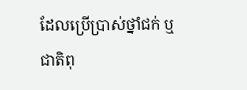ដែលប្រើប្រាស់ថ្នាំជក់ ឬជាតិពុ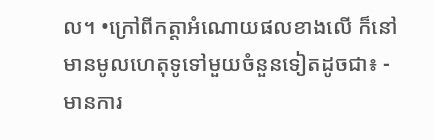ល។ •ក្រៅពីកត្តាអំណោយផលខាងលើ ក៏នៅមានមូលហេតុទូទៅមួយចំនួនទៀតដូចជា៖ -    មានការ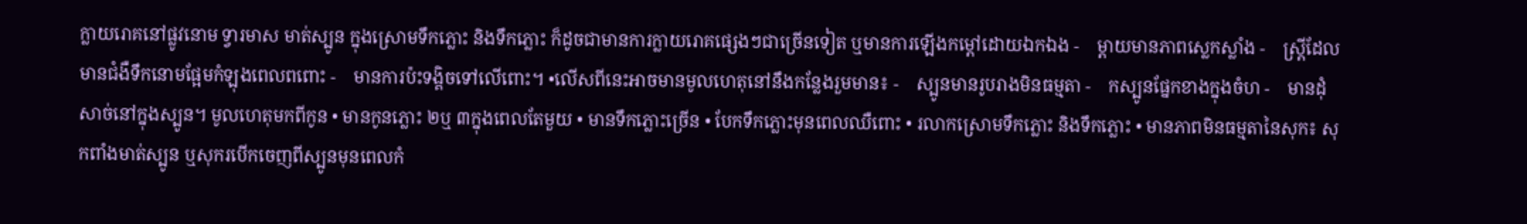ក្លាយរោគនៅផ្លូវនោម ទ្វារមាស មាត់ស្បូន ក្នុងស្រោមទឹកភ្លោះ និងទឹកភ្លោះ ក៏ដូចជាមានការក្លាយរោគផ្សេងៗជាច្រើនទៀត ឬមានការឡើងកម្តៅដោយឯកឯង -    ម្តាយមានភាពស្លេកស្លាំង -    ស្រ្តីដែលមានជំងឺទឹកនោមផ្អែមកំឡុងពេលពពោះ -    មានការប៉ះទង្គិចទៅលើពោះ។ •លើសពីនេះអាចមានមូលហេតុនៅនឹងកន្លែងរួមមាន៖ -    ស្បូនមានរូបរាងមិនធម្មតា -    កស្បូនផ្នែកខាងក្នុងចំហ -    មានដុំសាច់នៅក្នុងស្បូន។ មូលហេតុមកពីកូន • មានកូនភ្លោះ ២ឬ ៣ក្នុងពេលតែមួយ • មានទឹកភ្លោះច្រើន • បែកទឹកភ្លោះមុនពេលឈឺពោះ • រលាកស្រោមទឹកភ្លោះ និងទឹកភ្លោះ • មានភាពមិនធម្មតានៃសុក៖ សុកពាំងមាត់ស្បូន ឬសុករបើកចេញពីស្បូនមុនពេលកំ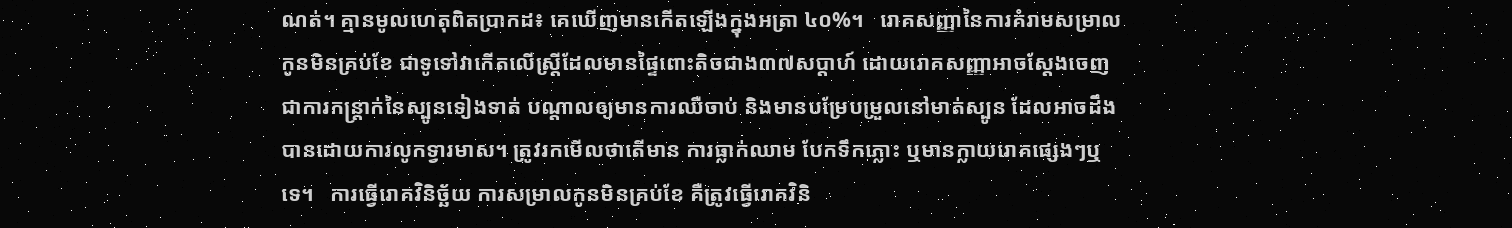ណត់។ គ្មានមូលហេតុពិតប្រាកដ៖ គេឃើញមានកើតឡើងក្នុងអត្រា ៤០%។   រោគសញ្ញានៃការគំរាមសម្រាលកូនមិនគ្រប់ខែ ជាទូទៅវាកើតលើស្រ្តីដែលមានផ្ទៃពោះតិចជាង៣៧សប្តាហ៍ ដោយរោគសញ្ញាអាចស្តែងចេញជាការកន្ត្រាក់នៃស្បូនទៀងទាត់ បណ្តាលឲ្យមានការឈឺចាប់ និងមានបម្រែបម្រួលនៅមាត់ស្បូន ដែលអាចដឹងបានដោយការលូកទ្វារមាស។ ត្រូវរកមើលថាតើមាន ការធ្លាក់ឈាម បែកទឹកភ្លោះ ឬមានក្លាយរោគផ្សេងៗឬទេ។   ការធ្វើរោគវិនិច្ឆ័យ ការសម្រាលកូនមិនគ្រប់ខែ គឺត្រូវធ្វើរោគវិនិ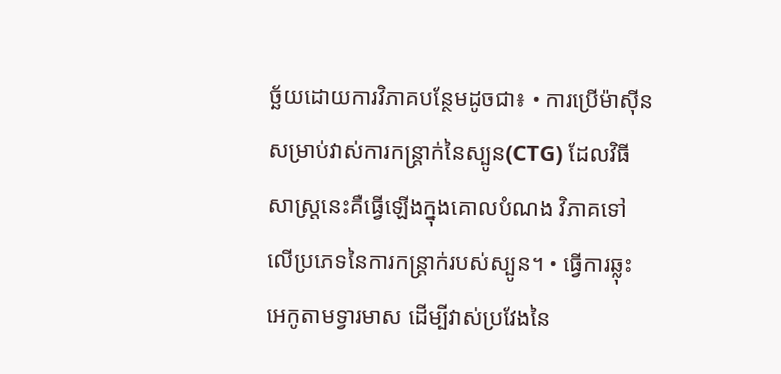ច្ឆ័យដោយការវិភាគបន្ថែមដូចជា៖ • ការប្រើម៉ាស៊ីនសម្រាប់វាស់ការកន្រ្តាក់នៃស្បូន(CTG) ដែលវិធីសាស្រ្តនេះគឺធ្វើឡើងក្នុងគោលបំណង វិភាគទៅលើប្រភេទនៃការកន្ត្រាក់របស់ស្បូន។ • ធ្វើការឆ្លុះអេកូតាមទ្វារមាស ដើម្បីវាស់ប្រវែងនៃ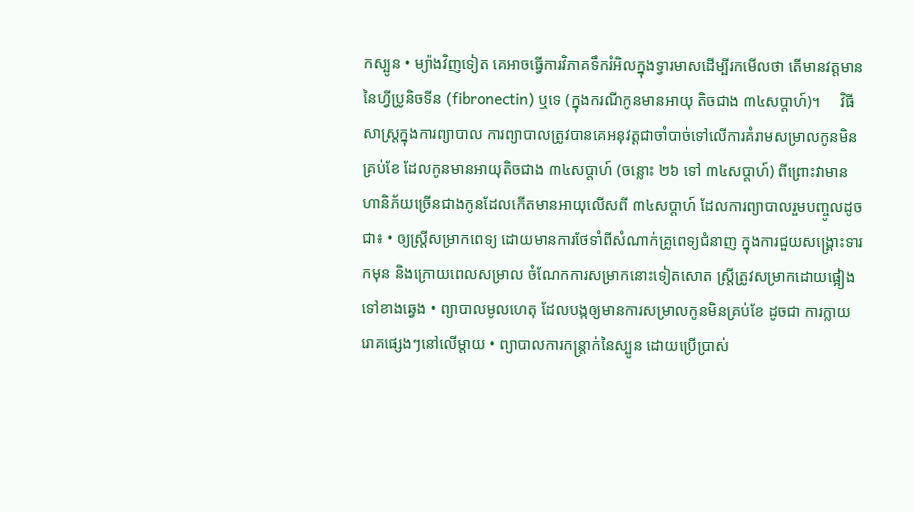កស្បូន • ម្យ៉ាងវិញទៀត គេអាចធ្វើការវិភាគទឹករំអិលក្នុងទ្វារមាសដើម្បីរកមើលថា តើមានវត្តមាន នៃហ្វីប្រូនិចទីន (fibronectin) ឬទេ (ក្នុងករណីកូនមានអាយុ តិចជាង ៣៤សប្តាហ៍)។     វិធីសាស្រ្តក្នុងការព្យាបាល ការព្យាបាលត្រូវបានគេអនុវត្តជាចាំបាច់ទៅលើការគំរាមសម្រាលកូនមិនគ្រប់ខែ ដែលកូនមានអាយុតិចជាង ៣៤សប្តាហ៍ (ចន្លោះ ២៦ ទៅ ៣៤សប្តាហ៍) ពីព្រោះវាមានហានិភ័យច្រើនជាងកូនដែលកើតមានអាយុលើសពី ៣៤សប្តាហ៍ ដែលការព្យាបាលរួមបញ្ចូលដូចជា៖ • ឲ្យស្រ្តីសម្រាកពេទ្យ ដោយមានការថែទាំពីសំណាក់គ្រូពេទ្យជំនាញ ក្នុងការជួយសង្រ្គោះទារកមុន និងក្រោយពេលសម្រាល ចំណែកការសម្រាកនោះទៀតសោត ស្រ្តីត្រូវសម្រាកដោយផ្អៀងទៅខាងឆ្វេង • ព្យាបាលមូលហេតុ ដែលបង្កឲ្យមានការសម្រាលកូនមិនគ្រប់ខែ ដូចជា ការក្លាយរោគផ្សេងៗនៅលើម្តាយ • ព្យាបាលការកន្ត្រាក់នៃស្បូន ដោយប្រើប្រាស់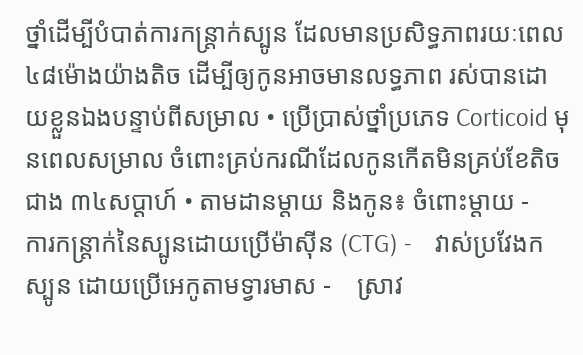ថ្នាំដើម្បីបំបាត់ការកន្ត្រាក់ស្បូន ដែលមានប្រសិទ្ធភាពរយៈពេល ៤៨ម៉ោងយ៉ាងតិច ដើម្បីឲ្យកូនអាចមានលទ្ធភាព រស់បានដោយខ្លួនឯងបន្ទាប់ពីសម្រាល • ប្រើប្រាស់ថ្នាំប្រភេទ Corticoid មុនពេលសម្រាល ចំពោះគ្រប់ករណីដែលកូនកើតមិនគ្រប់ខែតិចជាង ៣៤សប្តាហ៍ • តាមដានម្តាយ និងកូន៖ ចំពោះម្តាយ -    ការកន្ត្រាក់នៃស្បូនដោយប្រើម៉ាស៊ីន (CTG) -    វាស់ប្រវែងកស្បូន ដោយប្រើអេកូតាមទ្វារមាស -    ស្រាវ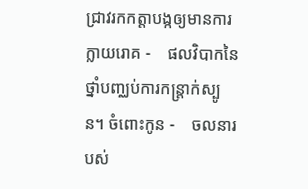ជ្រាវរកកត្តាបង្កឲ្យមានការក្លាយរោគ -    ផលវិបាកនៃថ្នាំបញ្ឈប់ការកន្រ្តាក់ស្បូន។ ចំពោះកូន -    ចលនារបស់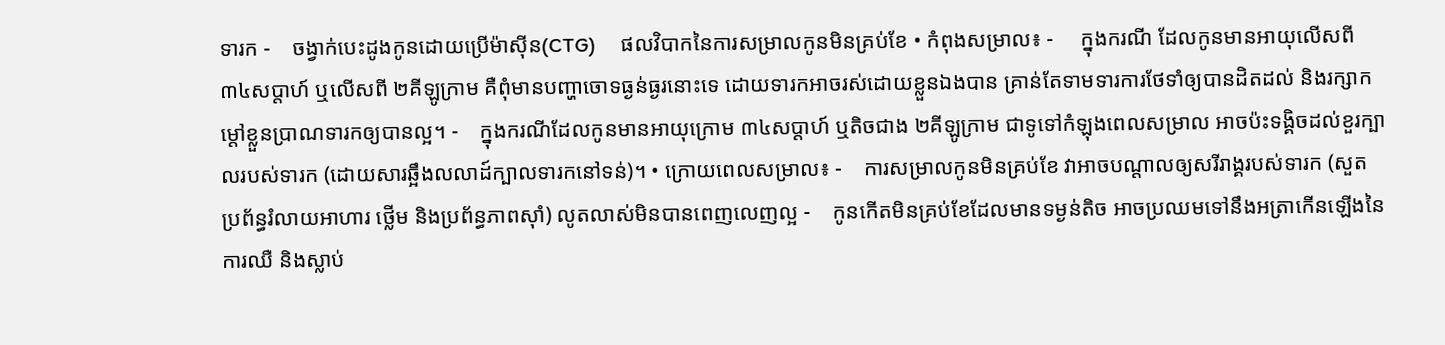ទារក -    ចង្វាក់បេះដូងកូនដោយប្រើម៉ាស៊ីន(CTG)     ផលវិបាកនៃការសម្រាលកូនមិនគ្រប់ខែ • កំពុងសម្រាល៖ -     ក្នុងករណី ដែលកូនមានអាយុលើសពី ៣៤សប្តាហ៍ ឬលើសពី ២គីឡូក្រាម គឺពុំមានបញ្ហាចោទធ្ងន់ធ្ងរនោះទេ ដោយទារកអាចរស់ដោយខ្លួនឯងបាន គ្រាន់តែទាមទារការថែទាំឲ្យបានដិតដល់ និងរក្សាកម្តៅខ្លួនប្រាណទារកឲ្យបានល្អ។ -    ក្នុងករណីដែលកូនមានអាយុក្រោម ៣៤សប្តាហ៍ ឬតិចជាង ២គីឡូក្រាម ជាទូទៅកំឡុងពេលសម្រាល អាចប៉ះទង្គិចដល់ខួរក្បាលរបស់ទារក (ដោយសារឆ្អឹងលលាដ៍ក្បាលទារកនៅទន់)។ • ក្រោយពេលសម្រាល៖ -    ការសម្រាលកូនមិនគ្រប់ខែ វាអាចបណ្តាលឲ្យសរីរាង្គរបស់ទារក (សួត ប្រព័ន្ធរំលាយអាហារ ថ្លើម និងប្រព័ន្ធភាពស៊ាំ) លូតលាស់មិនបានពេញលេញល្អ -    កូនកើតមិនគ្រប់ខែដែលមានទម្ងន់តិច អាចប្រឈមទៅនឹងអត្រាកើនឡើងនៃការឈឺ និងស្លាប់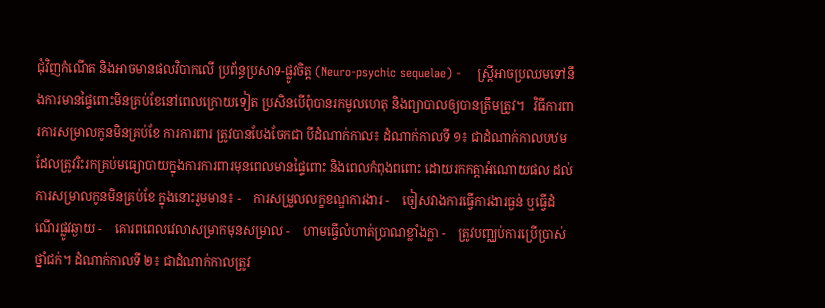ជុំវិញកំណើត និងអាចមានផលវិបាកលើ ប្រព័ន្ធប្រសាទ-ផ្លូវចិត្ត (Neuro-psychic sequelae) -    ស្រ្តីអាចប្រឈមទៅនឹងការមានផ្ទៃពោះមិនគ្រប់ខែនៅពេលក្រោយទៀត ប្រសិនបើពុំបានរកមូលហេតុ និងព្យាបាលឲ្យបានត្រឹមត្រូវ។   វិធីការពារការសម្រាលកូនមិនគ្រប់ខែ ការការពារ ត្រូវបានបែងចែកជា បីដំណាក់កាល៖ ដំណាក់កាលទី ១៖ ជាដំណាក់កាលបឋមដែលត្រូវរិះរកគ្រប់មធ្យោបាយក្នុងការការពារមុនពេលមានផ្ទៃពោះ និងពេលកំពុងពពោះ ដោយរកកត្តាអំណោយផល ដល់ការសម្រាលកូនមិនគ្រប់ខែ ក្នុងនោះរួមមាន៖ -    ការសម្រួលលក្ខខណ្ឌការងារ -    ចៀសវាងការធ្វើការងារធ្ងន់ ឬធ្វើដំណើរផ្លូវឆ្ងាយ -    គោរពពេលវេលាសម្រាកមុនសម្រាល -    ហាមធ្វើលំហាត់ប្រាណខ្លាំងក្លា -    ត្រូវបញ្ឈប់ការប្រើប្រាស់ថ្នាំជក់។ ដំណាក់កាលទី ២៖ ជាដំណាក់កាលត្រូវ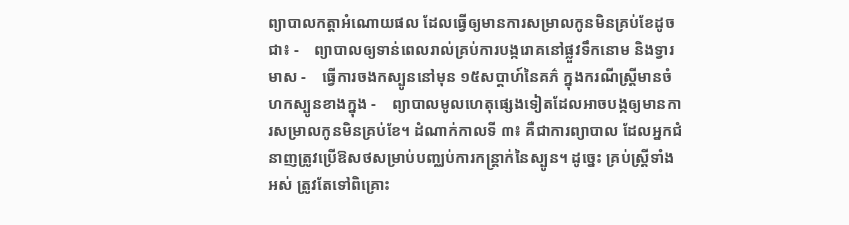ព្យាបាលកត្តាអំណោយផល ដែលធ្វើឲ្យមានការសម្រាលកូនមិនគ្រប់ខែដូចជា៖ -    ព្យាបាលឲ្យទាន់ពេលរាល់គ្រប់ការបង្ករោគនៅផ្លួវទឹកនោម និងទ្វារមាស -    ធ្វើការចងកស្បូននៅមុន ១៥សប្តាហ៍នៃគភ៌ ក្នុងករណីស្រ្តីមានចំហកស្បូនខាងក្នុង -    ព្យាបាលមូលហេតុផ្សេងទៀតដែលអាចបង្កឲ្យមានការសម្រាលកូនមិនគ្រប់ខែ។ ដំណាក់កាលទី ៣៖ គឺជាការព្យាបាល ដែលអ្នកជំនាញត្រូវប្រើឱសថសម្រាប់បញ្ឈប់ការកន្ត្រាក់នៃស្បូន។ ដូច្នេះ គ្រប់ស្រ្តីទាំងអស់ ត្រូវតែទៅពិគ្រោះ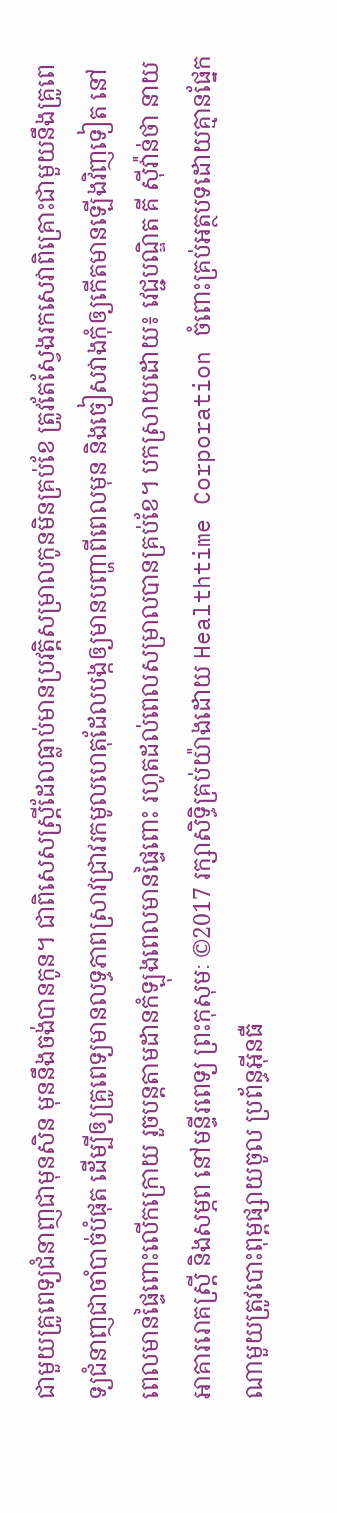ជាមួយគ្រូពេទ្យជំនាញជាមុនសិន មុននឹងចង់បានកូន។ ជាពិសេសស្រ្តីដែលធ្លាប់មានប្រវត្តិសម្រាលកូនមិនគ្រប់ខែ ត្រូវតែស្វែងរកសេវាពិគ្រោះជាមួយនឹងគ្រូពេទ្យជំនាញជាចាំបាច់បំផុត ដើម្បីឲ្យគ្រូពេទ្យមានលទ្ធភាពស្រាវជ្រាវរកមូលហេតុដែលបង្កឲ្យមានបញ្ហាពីពេលមុន និងចៀសវាងកុំឲ្យកើតមានឡើងវិញទៀត នៅពេលមានផ្ទៃពោះលើកក្រោយ រួចបន្តតាមដានកំឡុងពេលមានផ្ទៃពោះ រហូតដល់ពេលសម្រាលបានគ្រប់ខែ។ បកស្រាយដោយ៖ វេជ្ជបណ្ឌិត គី ស៊ីវ៉ាន់ថា នាយអាគាររោគស្រ្តី និងសម្ភព នៅមន្ទីរពេទ្យ ព្រះកុសុមៈ ©2017 រក្សាសិទ្ធិគ្រប់យ៉ាងដោយ Healthtime Corporation ចំពោះគ្រប់អត្ថបទដោយគ្មានផ្នែកណាមួយត្រូវបោះពុម្ពផ្សាយចូល ប្រព័ន្ធអ៊ីនធឺ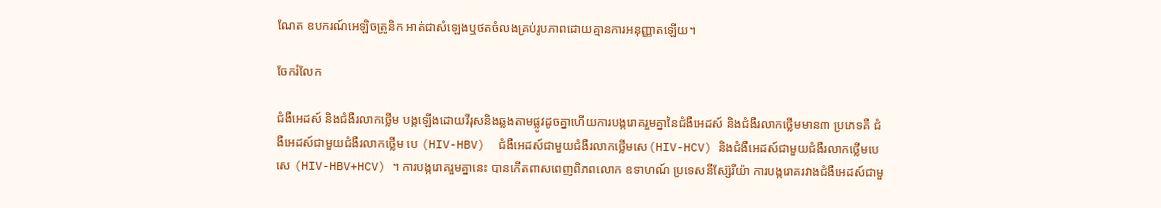ណែត ឧបករណ៍អេឡិចត្រូនិក អាត់ជាសំឡេងឬថតចំលងគ្រប់រូបភាពដោយគ្មានការអនុញ្ញាតឡើយ។

ចែករំលែក

ជំងឺអេដស៍ និងជំងឺរលាកថ្លើម បង្កឡើងដោយវីរុសនិងឆ្លងតាមផ្លូវដូចគ្នាហើយការបង្ករោគរួមគ្នានៃជំងឺអេដស៍ និងជំងឺរលាកថ្លើមមាន៣ ប្រភេទគឺ ជំងឺអេដស៍ជាមួយជំងឺរលាកថ្លើម បេ (HIV-HBV)  ជំងឺអេដស៍ជាមួយជំងឺរលាកថ្លើមសេ(HIV-HCV) និងជំងឺអេដស៍ជាមួយជំងឺរលាកថ្លើមបេសេ (HIV-HBV+HCV) ។ ការបង្ករោគរួមគ្នានេះ បានកើតពាសពេញពិភពលោក ឧទាហណ៍ ប្រទេសនីស្ស៊ែរីយ៉ា ការបង្ករោគរវាងជំងឺអេដស៍ជាមួ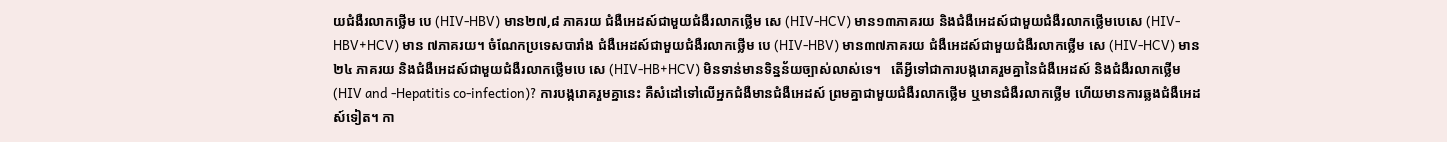យជំងឺរលាកថ្លើម បេ (HIV-HBV) មាន២៧,៨ ភាគរយ ជំងឺអេដស៍ជាមួយជំងឺរលាកថ្លើម សេ (HIV-HCV) មាន១៣ភាគរយ និងជំងឺអេដស៍ជាមួយជំងឺរលាកថ្លើមបេសេ (HIV-HBV+HCV) មាន ៧ភាគរយ។ ចំណែកប្រទេសបារាំង ជំងឺអេដស៍ជាមួយជំងឺរលាកថ្លើម បេ (HIV-HBV) មាន៣៧ភាគរយ ជំងឺអេដស៍ជាមួយជំងឺរលាកថ្លើម សេ (HIV-HCV) មាន ២៤ ភាគរយ និងជំងឺអេដស៍ជាមួយជំងឺរលាកថ្លើមបេ សេ (HIV-HB+HCV) មិនទាន់មានទិន្នន័យច្បាស់លាស់ទេ។   តើអ្វីទៅជាការបង្ករោគរួមគ្នានៃជំងឺអេដស៍ និងជំងឺរលាកថ្លើម (HIV and -Hepatitis co-infection)? ការបង្ករោគរួមគ្នានេះ គឺសំដៅទៅលើអ្នកជំងឺមានជំងឺអេដស៍ ព្រមគ្នាជាមួយជំងឺរលាកថ្លើម ឬមានជំងឺរលាកថ្លើម ហើយមានការឆ្លងជំងឺអេដស៍ទៀត។ កា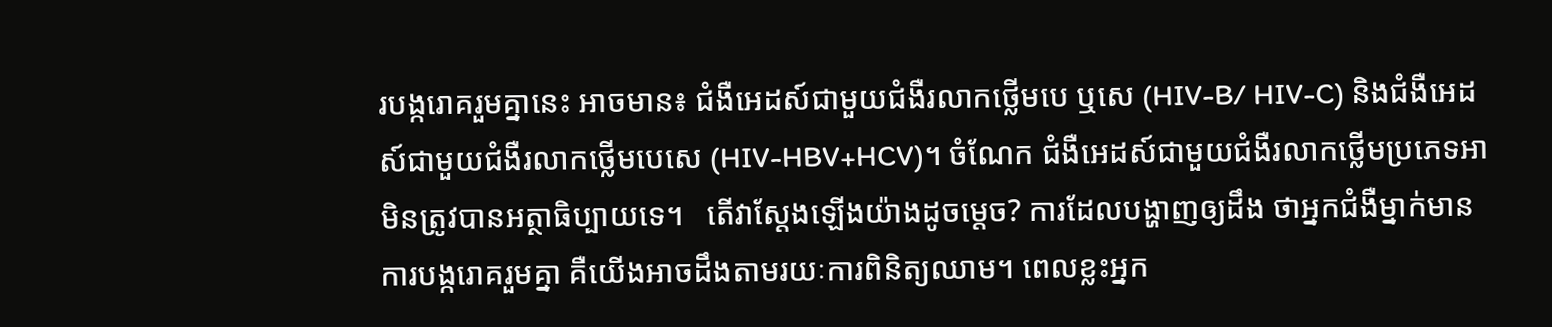របង្ករោគរួមគ្នានេះ អាចមាន៖ ជំងឺអេដស៍ជាមួយជំងឺរលាកថ្លើមបេ ឬសេ (HIV-B/ HIV-C) និងជំងឺអេដស៍ជាមួយជំងឺរលាកថ្លើមបេសេ (HIV-HBV+HCV)។ ចំណែក ជំងឺអេដស៍ជាមួយជំងឺរលាកថ្លើមប្រភេទអា មិនត្រូវបានអត្ថាធិប្បាយទេ។   តើវាស្តែងឡើងយ៉ាងដូចម្តេច? ការដែលបង្ហាញឲ្យដឹង ថាអ្នកជំងឺម្នាក់មានការបង្ករោគរួមគ្នា គឺយើងអាចដឹងតាមរយៈការពិនិត្យឈាម។ ពេលខ្លះអ្នក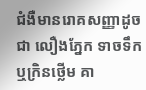ជំងឺមានរោគសញ្ញាដូចជា លឿងភ្នែក ទាចទឹក ឬក្រិនថ្លើម គា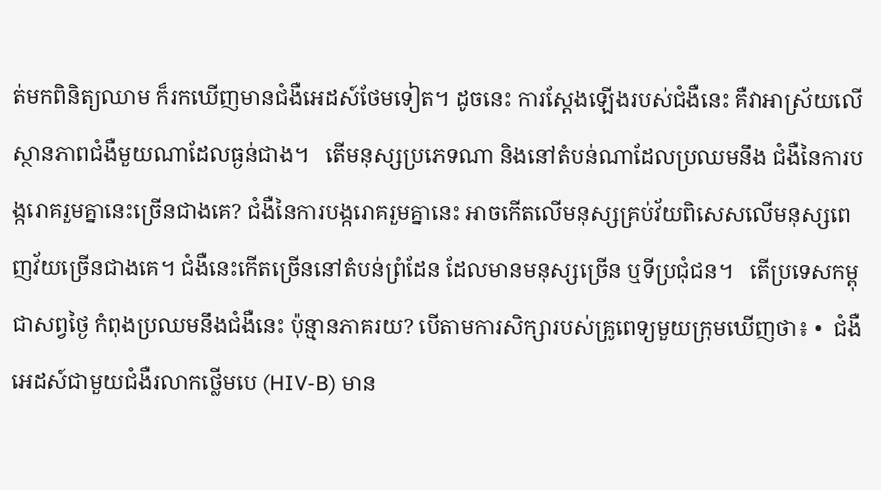ត់មកពិនិត្យឈាម ក៏រកឃើញមានជំងឺអេដស៍ថែមទៀត។ ដូចនេះ ការស្តែងឡើងរបស់ជំងឺនេះ គឺវាអាស្រ័យលើ ស្ថានភាពជំងឺមួយណាដែលធ្ងន់ជាង។   តើមនុស្សប្រភេទណា និងនៅតំបន់ណាដែលប្រឈមនឹង ជំងឺនៃការបង្ករោគរួមគ្នានេះច្រើនជាងគេ? ជំងឺនៃការបង្ករោគរួមគ្នានេះ អាចកើតលើមនុស្សគ្រប់វ័យពិសេសលើមនុស្សពេញវ័យច្រើនជាងគេ។ ជំងឺនេះកើតច្រើននៅតំបន់ព្រំដែន ដែលមានមនុស្សច្រើន ឬទីប្រជុំជន។   តើប្រទេសកម្ពុជាសព្វថ្ងៃ កំពុងប្រឈមនឹងជំងឺនេះ ប៉ុន្មានភាគរយ? បើតាមការសិក្សារបស់គ្រូពេទ្យមួយក្រុមឃើញថា៖ •  ជំងឺអេដស៍ជាមួយជំងឺរលាកថ្លើមបេ (HIV-B) មាន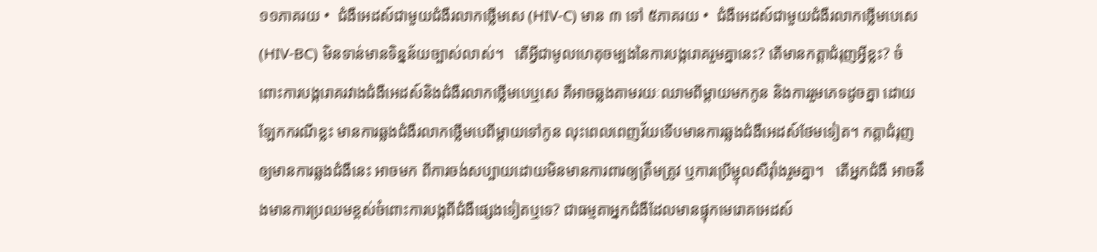១១ភាគរយ •  ជំងឺអេដស៍ជាមួយជំងឺរលាកថ្លើមសេ (HIV-C) មាន ៣ ទៅ ៥ភាគរយ •  ជំងឺអេដស៍ជាមួយជំងឺរលាកថ្លើមបេសេ (HIV-BC) មិនទាន់មានទិន្នន័យច្បាស់លាស់។   តើអ្វីជាមូលហេតុចម្បងនៃការបង្ករោគរួមគ្នានេះ? តើមានកត្តាជំរុញអ្វីខ្លះ? ចំពោះការបង្ករោគរវាងជំងឺអេដស៍និងជំងឺរលាកថ្លើមបេឬសេ គឺអាចឆ្លងតាមរយៈឈាមពីម្តាយមកកូន និងការរួមភេទដូចគ្នា ដោយឡែកករណីខ្លះ មានការឆ្លងជំងឺរលាកថ្លើមបេពីម្តាយទៅកូន លុះពេលពេញវ័យទើបមានការឆ្លងជំងឺអេដស៍ថែមទៀត។ កត្តាជំរុញឲ្យមានការឆ្លងជំងឺនេះ អាចមក ពីការចង់សប្បាយដោយមិនមានការពារឲ្យត្រឹមត្រូវ ឬការប្រើម្ជុលសឺរ៉ាំងរួមគ្នា។   តើអ្នកជំងឺ អាចនឹងមានការប្រឈមខ្ពស់ចំពោះការបង្កពីជំងឺផ្សេងទៀតឬទេ? ជាធម្មតាអ្នកជំងឺដែលមានផ្ទុកមេរោគអេដស៍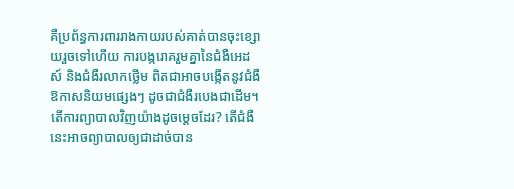គឺប្រព័ន្ធការពាររាងកាយរបស់គាត់បានចុះខ្សោយរួចទៅហើយ ការបង្ករោគរួមគ្នានៃជំងឺអេដស៍ និងជំងឺរលាកថ្លើម ពិតជាអាចបង្កើតនូវជំងឺឱកាសនិយមផ្សេងៗ ដូចជាជំងឺរបេងជាដើម។   តើការព្យាបាលវិញយ៉ាងដូចម្តេចដែរ? តើជំងឺនេះអាចព្យាបាលឲ្យជាដាច់បាន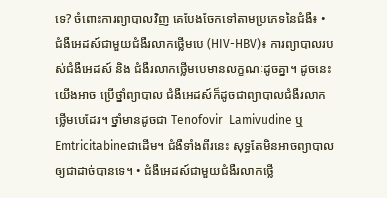ទេ? ចំពោះការព្យាបាលវិញ គេបែងចែកទៅតាមប្រភេទនៃជំងឺ៖ • ជំងឺអេដស៍ជាមួយជំងឺរលាកថ្លើមបេ (HIV-HBV)៖ ការព្យាបាលរបស់ជំងឺអេដស៍ និង ជំងឺរលាកថ្លើមបេមានលក្ខណៈដូចគ្នា។ ដូចនេះ យើងអាច ប្រើថ្នាំព្យាបាល ជំងឺអេដស៍ក៏ដូចជាព្យាបាលជំងឺរលាកថ្លើមបេដែរ។ ថ្នាំមានដូចជា Tenofovir  Lamivudine ឬEmtricitabineជាដើម។ ជំងឺទាំងពីរនេះ សុទ្ធតែមិនអាចព្យាបាលឲ្យជាដាច់បានទេ។ • ជំងឺអេដស៍ជាមួយជំងឺរលាកថ្លើ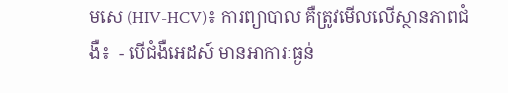មសេ (HIV-HCV)៖ ការព្យាបាល គឺត្រូវមើលលើស្ថានភាពជំងឺ៖  - បើជំងឺអេដស៍ មានអាការៈធ្ងន់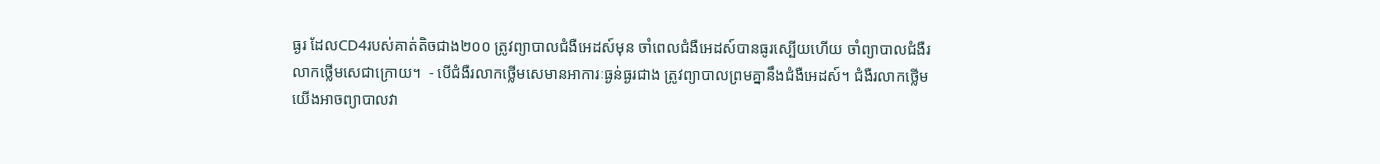ធ្ងរ ដែលCD4របស់គាត់តិចជាង២០០ ត្រូវព្យាបាលជំងឺអេដស៍មុន ចាំពេលជំងឺអេដស៍បានធូរស្បើយហើយ ចាំព្យាបាលជំងឺរលាកថ្លើមសេជាក្រោយ។  - បើជំងឺរលាកថ្លើមសេមានអាការៈធ្ងន់ធ្ងរជាង ត្រូវព្យាបាលព្រមគ្នានឹងជំងឺអេដស៍។ ជំងឺរលាកថ្លើមយើងអាចព្យាបាលវា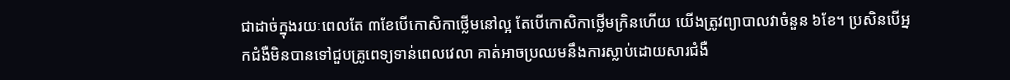ជាដាច់ក្នុងរយៈពេលតែ ៣ខែបើកោសិកាថ្លើមនៅល្អ តែបើកោសិកាថ្លើមក្រិនហើយ យើងត្រូវព្យាបាលវាចំនួន ៦ខែ។ ប្រសិនបើអ្នកជំងឺមិនបានទៅជួបគ្រូពេទ្យទាន់ពេលវេលា គាត់អាចប្រឈមនឹងការស្លាប់ដោយសារជំងឺ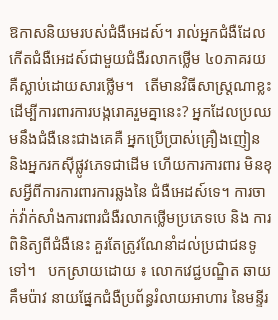ឱកាសនិយមរបស់ជំងឺអេដស៍។ រាល់អ្នកជំងឺដែល កើតជំងឺអេដស៍ជាមួយជំងឺរលាកថ្លើម ៤០ភាគរយ គឺស្លាប់ដោយសារថ្លើម។   តើមានវិធីសាស្រ្តណាខ្លះ ដើម្បីការពារការបង្ករោគរួមគ្នានេះ? អ្នកដែលប្រឈមនឹងជំងឺនេះជាងគេគឺ អ្នកប្រើប្រាស់គ្រឿងញៀន និងអ្នករកស៊ីផ្លូវភេទជាដើម ហើយការការពារ មិនខុសអ្វីពីការការពារការឆ្លងនៃ ជំងឺអេដស៍ទេ។ ការចាក់វ៉ាក់សាំងការពារជំងឺរលាកថ្លើមប្រភេទបេ និង ការពិនិត្យពីជំងឺនេះ គួរតែត្រូវណែនាំដល់ប្រជាជនទូទៅ។   បកស្រាយដោយ ៖ លោកវេជ្ជបណ្ឌិត ឆាយ គឹមប៉ាវ នាយផ្នែកជំងឺប្រព័ន្ធរំលាយអាហារ នៃមន្ទីរ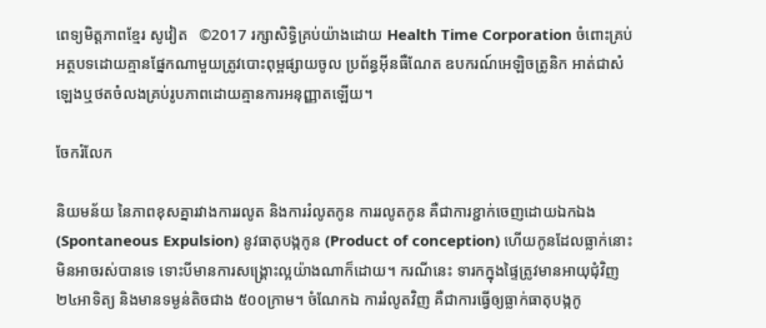ពេទ្យមិត្តភាពខ្មែរ សូវៀត   ©2017 រក្សាសិទ្ធិគ្រប់យ៉ាងដោយ Health Time Corporation ចំពោះគ្រប់អត្ថបទដោយគ្មានផ្នែកណាមួយត្រូវបោះពុម្ពផ្សាយចូល ប្រព័ន្ធអ៊ីនធឺណែត ឧបករណ៍អេឡិចត្រូនិក អាត់ជាសំឡេងឬថតចំលងគ្រប់រូបភាពដោយគ្មានការអនុញ្ញាតឡើយ។

ចែករំលែក

និយមន័យ នៃភាពខុសគ្នារវាងការរលូត និងការរំលូតកូន ការរលូតកូន គឺជាការខ្ជាក់ចេញដោយឯកឯង (Spontaneous Expulsion) នូវធាតុបង្កកូន (Product of conception) ហើយកូនដែលធ្លាក់នោះមិនអាចរស់បានទេ ទោះបីមានការសង្គ្រោះល្អយ៉ាងណាក៏ដោយ។ ករណីនេះ ទារកក្នុងផ្ទៃត្រូវមានអាយុជុំវិញ ២៤អាទិត្យ និងមានទម្ងន់តិចជាង ៥០០ក្រាម។ ចំណែកឯ ការរំលូតវិញ គឺជាការធ្វើឲ្យធ្លាក់ធាតុបង្កកូ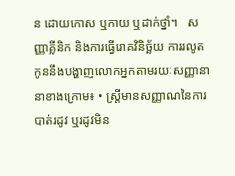ន ដោយកោស ឬកាយ ឬដាក់ថ្នាំ។   សញ្ញាគ្លីនិក និងការធ្វើរោគវិនិច្ឆ័យ ការរលូតកូននឹងបង្ហាញលោកអ្នកតាមរយៈសញ្ញានានាខាងក្រោម៖ • ស្ត្រីមានសញ្ញាណនៃការបាត់រដូវ ឬរដូវមិន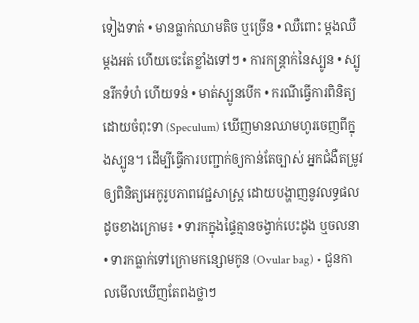ទៀងទាត់ • មានធ្លាក់ឈាមតិច ឬច្រើន • ឈឺពោះ ម្តងឈឺម្តងអត់ ហើយចេះតែខ្លាំងទៅៗ • ការកន្ត្រាក់នៃស្បូន • ស្បូនរីកទំហំ ហើយទន់ • មាត់ស្បូនបើក • ករណីធ្វើការពិនិត្យដោយចំពុះទា (Speculum) ឃើញមានឈាមហូរចេញពីក្នុងស្បូន។ ដើម្បីធ្វើការបញ្ជាក់ឲ្យកាន់តែច្បាស់ អ្នកជំងឺតម្រូវឲ្យពិនិត្យអេកូរូបភាពវេជ្ជសាស្ត្រ ដោយបង្ហាញនូវលទ្ធផលដូចខាងក្រោម៖ • ទារកក្នុងផ្ទៃគ្មានចង្វាក់បេះដូង ឬចលនា • ទារកធ្លាក់ទៅក្រោមកន្សោមកូន (Ovular bag) • ជួនកាលមើលឃើញតែពងថ្លាៗ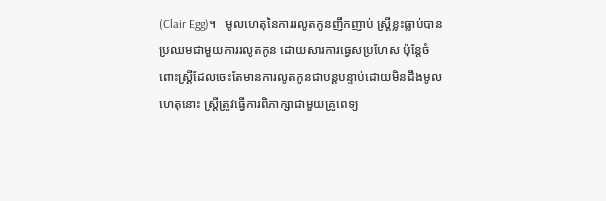(Clair Egg)។   មូលហេតុនៃការរលូតកូនញឹកញាប់ ស្រ្តីខ្លះធ្លាប់បានប្រឈមជាមួយការរលូតកូន ដោយសារការធ្វេសប្រហែស ប៉ុន្តែចំពោះស្ត្រីដែលចេះតែមានការលូតកូនជាបន្តបន្ទាប់ដោយមិនដឹងមូលហេតុនោះ ស្ត្រីត្រូវធ្វើការពិភាក្សាជាមួយគ្រូពេទ្យ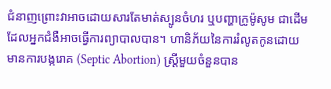ជំនាញព្រោះវាអាចដោយសារតែមាត់ស្បូនចំហរ ឬបញ្ហាក្រូម៉ូសូម ជាដើម ដែលអ្នកជំងឺអាចធ្វើការព្យាបាលបាន។ ហានិភ័យនៃការរំលូតកូនដោយមានការបង្ករោគ (Septic Abortion) ស្ត្រីមួយចំនួនបាន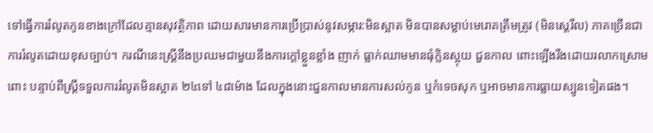ទៅធ្វើការរំលូតកូនខាងក្រៅដែលគ្មានសុវត្ថិភាព ដោយសារមានការប្រើប្រាស់នូវសម្ភារ:មិនស្អាត មិនបានសម្លាប់មេរោគត្រឹមត្រូវ (មិនស្តេរីល) ភាគច្រើនជាការរំលូតដោយខុសច្បាប់។ ករណីនេះស្ត្រីនឹងប្រឈមជាមួយនឹងការក្តៅខ្លួនខ្លាំង ញាក់ ធ្លាក់ឈាមមានធុំក្លិនស្អុយ ជួនកាល ពោះឡើងរឹងដោយរលាកស្រោមពោះ បន្ទាប់ពីស្ត្រីទទួលការរំលូតមិនស្អាត ២៤ទៅ ៤៨ម៉ោង ដែលក្នុងនោះជួនកាលមានការសល់កូន ឬកំទេចសុក ឬអាចមានការធ្លាយស្បូនទៀតផង។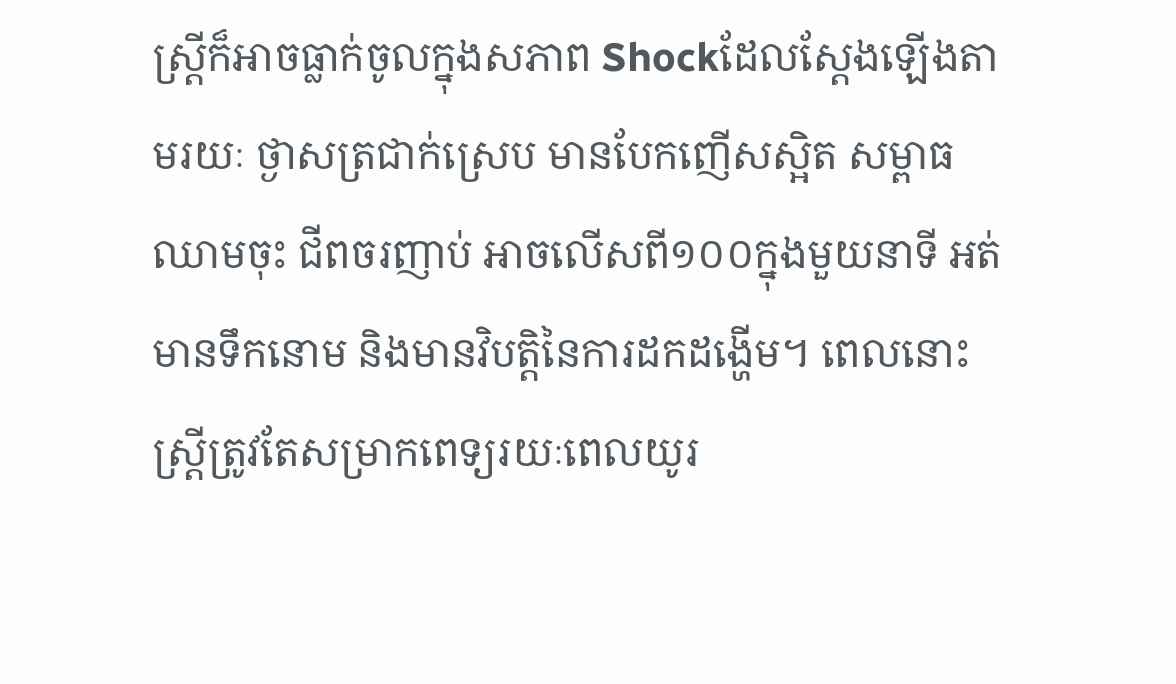ស្ត្រីក៏អាចធ្លាក់ចូលក្នុងសភាព Shockដែលស្តែងឡើងតាមរយៈ ថ្ងាសត្រជាក់ស្រេប មានបែកញើសស្អិត សម្ពាធឈាមចុះ ជីពចរញាប់ អាចលើសពី១០០ក្នុងមួយនាទី អត់មានទឹកនោម និងមានវិបតិ្តនៃការដកដង្ហើម។ ពេលនោះ ស្ត្រីត្រូវតែសម្រាកពេទ្យរយៈពេលយូរ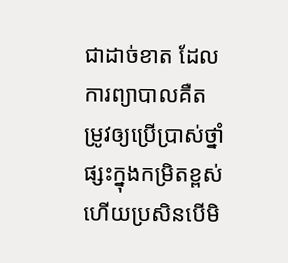ជាដាច់ខាត ដែលការព្យាបាលគឺតម្រូវឲ្យប្រើប្រាស់ថ្នាំផ្សះក្នុងកម្រិតខ្ពស់ ហើយប្រសិនបើមិ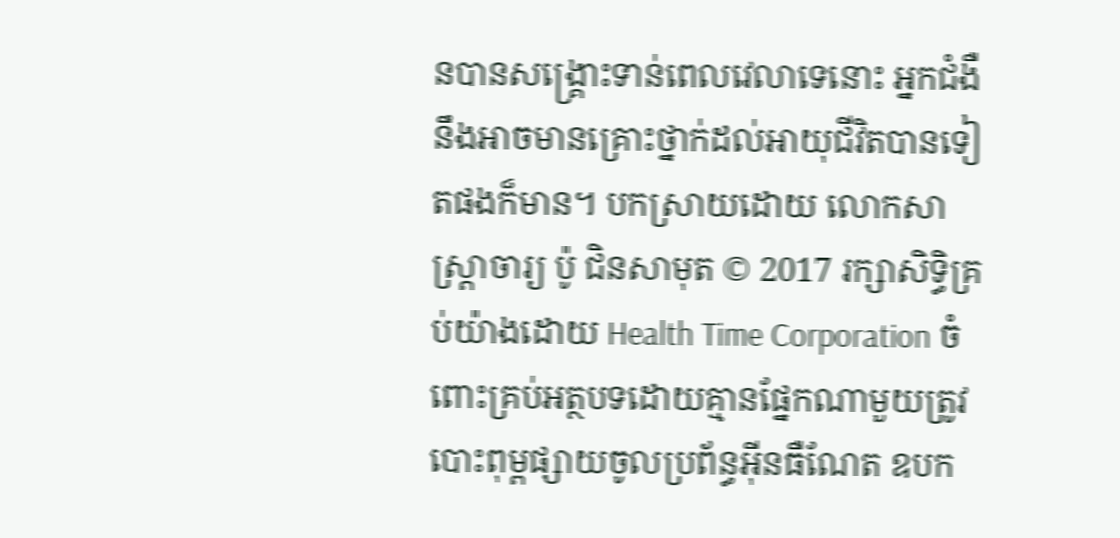នបានសង្គ្រោះទាន់ពេលវេលាទេនោះ អ្នកជំងឺនឹងអាចមានគ្រោះថ្នាក់ដល់អាយុជីវិតបានទៀតផងក៏មាន។ បកស្រាយដោយ លោកសាស្រ្តាចារ្យ ប៉ូ ជិនសាមុត © 2017 រក្សាសិទ្ធិគ្រប់យ៉ាងដោយ Health Time Corporation ចំពោះគ្រប់អត្ថបទដោយគ្មានផ្នែកណាមួយត្រូវបោះពុម្ពផ្សាយចូលប្រព័ន្ធអ៊ីនធឺណែត ឧបក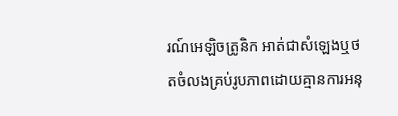រណ៍អេឡិចត្រូនិក អាត់ជាសំឡេងឬថតចំលងគ្រប់រូបភាពដោយគ្មានការអនុ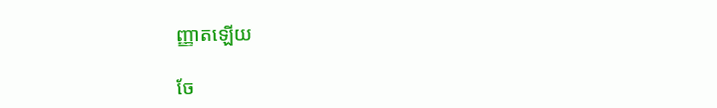ញ្ញាតឡើយ

ចែ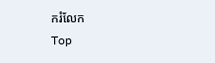ករំលែក
Top